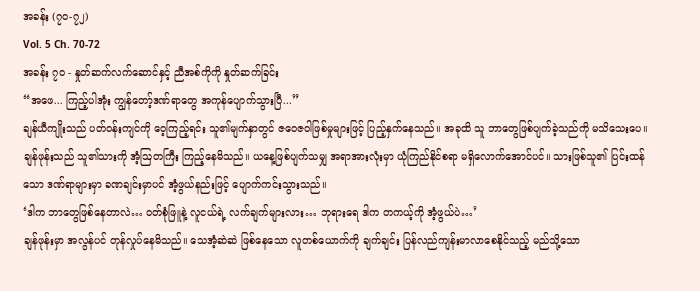အခန်း (၇၀-၇၂)
Vol. 5 Ch. 70-72
အခန်း ၇၀ - နှုတ်ဆက်လက်ဆောင်နှင့် ညီအစ်ကိုကို နှုတ်ဆက်ခြင်း
“အဖေ... ကြည့်ပါအုံး ကျွန်တော့်ဒဏ်ရာတွေ အကုန်ပျောက်သွားပြီ...”
ချန်ယီကျိုးသည် ပတ်ဝန်းကျင်ကို ဝေ့ကြည့်ရင်း သူ၏မျက်နှာတွင် ဇဝေဇဝါဖြစ်မှုများဖြင့် ပြည့်နှက်နေသည်။ အခုထိ သူ ဘာတွေဖြစ်ပျက်ခဲ့သည်ကို မသိသေးပေ။
ချန်ဖုန်းသည် သူ၏သားကို အံ့ဩတကြီး ကြည့်နေမိသည်။ ယနေ့ဖြစ်ပျက်သမျှ အရာအားလုံးမှာ ယုံကြည်နိုင်စရာ မရှိလောက်အောင်ပင်။ သားဖြစ်သူ၏ ပြင်းထန်သော ဒဏ်ရာများမှာ ခဏချင်းမှာပင် အံ့ဖွယ်နည်းဖြင့် ပျောက်ကင်းသွားသည်။
‘ဒါက ဘာတွေဖြစ်နေတာလဲ… ဝတ်စုံဖြူနဲ့ လူငယ်ရဲ့ လက်ချက်များလား… ဘုရားရေ ဒါက တကယ့်ကို အံ့ဖွယ်ပဲ…’
ချန်ဖုန်းမှာ အလွန်ပင် တုန်လှုပ်နေမိသည်။ သေအံ့ဆဲဆဲ ဖြစ်နေသော လူတစ်ယောက်ကို ချက်ချင်း ပြန်လည်ကျန်းမာလာစေနိုင်သည့် မည်သို့သော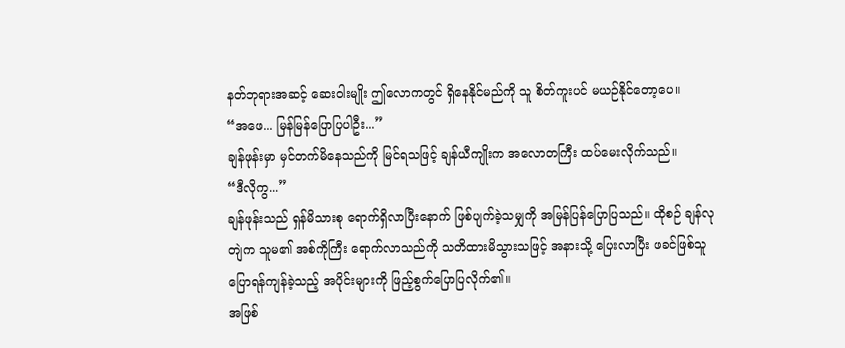နတ်ဘုရားအဆင့် ဆေးဝါးမျိုး ဤလောကတွင် ရှိနေနိုင်မည်ကို သူ စိတ်ကူးပင် မယဉ်နိုင်တော့ပေ။
“အဖေ... မြန်မြန်ပြောပြပါဦး...”
ချန်ဖုန်းမှာ မှင်တက်မိနေသည်ကို မြင်ရသဖြင့် ချန်ယီကျိုးက အလောတကြီး ထပ်မေးလိုက်သည်။
“ဒီလိုကွ...”
ချန်ဖုန်းသည် ရှန်မိသားစု ရောက်ရှိလာပြီးနောက် ဖြစ်ပျက်ခဲ့သမျှကို အမြန်ပြန်ပြောပြသည်။ ထိုစဉ် ချန်လုတျဲက သူမ၏ အစ်ကိုကြီး ရောက်လာသည်ကို သတိထားမိသွားသဖြင့် အနားသို့ ပြေးလာပြီး ဖခင်ဖြစ်သူ ပြောရန်ကျန်ခဲ့သည့် အပိုင်းများကို ဖြည့်စွက်ပြောပြလိုက်၏။
အဖြစ်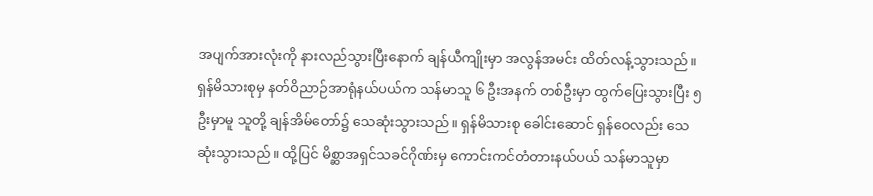အပျက်အားလုံးကို နားလည်သွားပြီးနောက် ချန်ယီကျိုးမှာ အလွန်အမင်း ထိတ်လန့်သွားသည်။ ရှန်မိသားစုမှ နတ်ဝိညာဉ်အာရုံနယ်ပယ်က သန်မာသူ ၆ ဦးအနက် တစ်ဦးမှာ ထွက်ပြေးသွားပြီး ၅ ဦးမှာမူ သူတို့ ချန်အိမ်တော်၌ သေဆုံးသွားသည်။ ရှန်မိသားစု ခေါင်းဆောင် ရှန်ဝေလည်း သေဆုံးသွားသည်။ ထို့ပြင် မိစ္ဆာအရှင်သခင်ဂိုဏ်းမှ ကောင်းကင်တံတားနယ်ပယ် သန်မာသူမှာ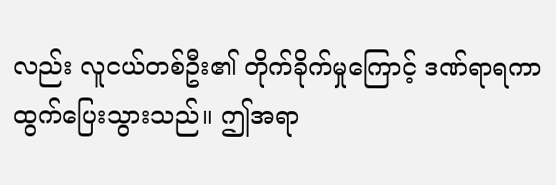လည်း လူငယ်တစ်ဦး၏ တိုက်ခိုက်မှုကြောင့် ဒဏ်ရာရကာ ထွက်ပြေးသွားသည်။ ဤအရာ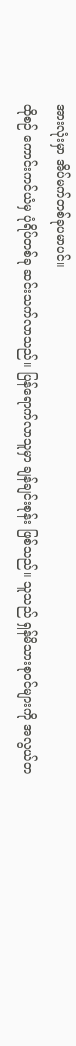အားလုံးမှာ အိပ်မက်တစ်ခုပမာပင်။
ထိုစဉ် ကောင်းကင်ယံမှ ပုံရိပ်တစ်ခု ဆင်းသက်လာသည်။ ပြန်ရောက်လာသူမှာ ချန်ချင်းစုန်း ဖြစ်သည်။ သူသည် ရှန်မိသားစုဝင်များကို အလွယ်တ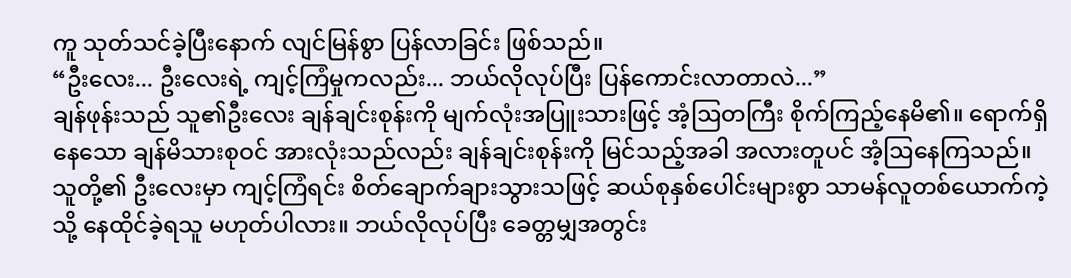ကူ သုတ်သင်ခဲ့ပြီးနောက် လျင်မြန်စွာ ပြန်လာခြင်း ဖြစ်သည်။
“ဦးလေး... ဦးလေးရဲ့ ကျင့်ကြံမှုကလည်း... ဘယ်လိုလုပ်ပြီး ပြန်ကောင်းလာတာလဲ...”
ချန်ဖုန်းသည် သူ၏ဦးလေး ချန်ချင်းစုန်းကို မျက်လုံးအပြူးသားဖြင့် အံ့ဩတကြီး စိုက်ကြည့်နေမိ၏။ ရောက်ရှိနေသော ချန်မိသားစုဝင် အားလုံးသည်လည်း ချန်ချင်းစုန်းကို မြင်သည့်အခါ အလားတူပင် အံ့ဩနေကြသည်။ သူတို့၏ ဦးလေးမှာ ကျင့်ကြံရင်း စိတ်ချောက်ချားသွားသဖြင့် ဆယ်စုနှစ်ပေါင်းများစွာ သာမန်လူတစ်ယောက်ကဲ့သို့ နေထိုင်ခဲ့ရသူ မဟုတ်ပါလား။ ဘယ်လိုလုပ်ပြီး ခေတ္တမျှအတွင်း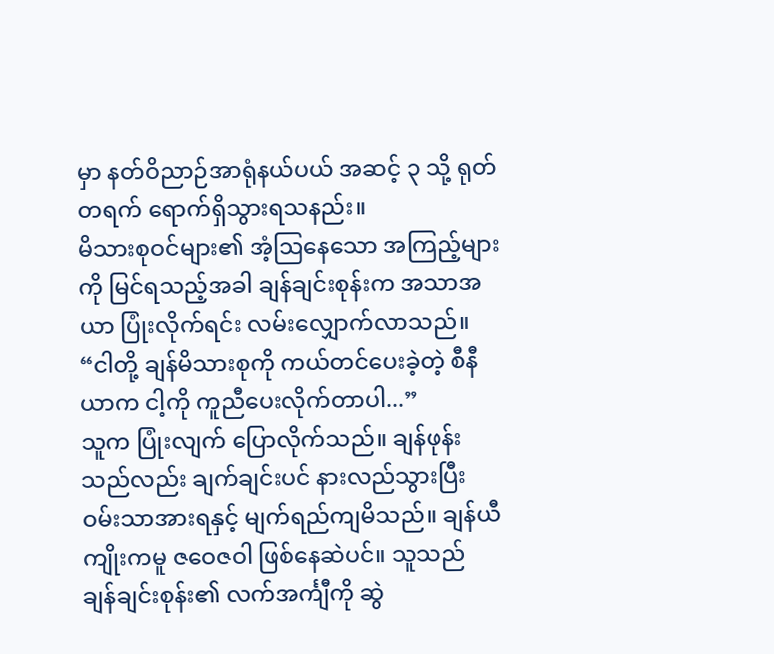မှာ နတ်ဝိညာဉ်အာရုံနယ်ပယ် အဆင့် ၃ သို့ ရုတ်တရက် ရောက်ရှိသွားရသနည်း။
မိသားစုဝင်များ၏ အံ့ဩနေသော အကြည့်များကို မြင်ရသည့်အခါ ချန်ချင်းစုန်းက အသာအယာ ပြုံးလိုက်ရင်း လမ်းလျှောက်လာသည်။
“ငါတို့ ချန်မိသားစုကို ကယ်တင်ပေးခဲ့တဲ့ စီနီယာက ငါ့ကို ကူညီပေးလိုက်တာပါ...”
သူက ပြုံးလျက် ပြောလိုက်သည်။ ချန်ဖုန်းသည်လည်း ချက်ချင်းပင် နားလည်သွားပြီး ဝမ်းသာအားရနှင့် မျက်ရည်ကျမိသည်။ ချန်ယီကျိုးကမူ ဇဝေဇဝါ ဖြစ်နေဆဲပင်။ သူသည် ချန်ချင်းစုန်း၏ လက်အင်္ကျီကို ဆွဲ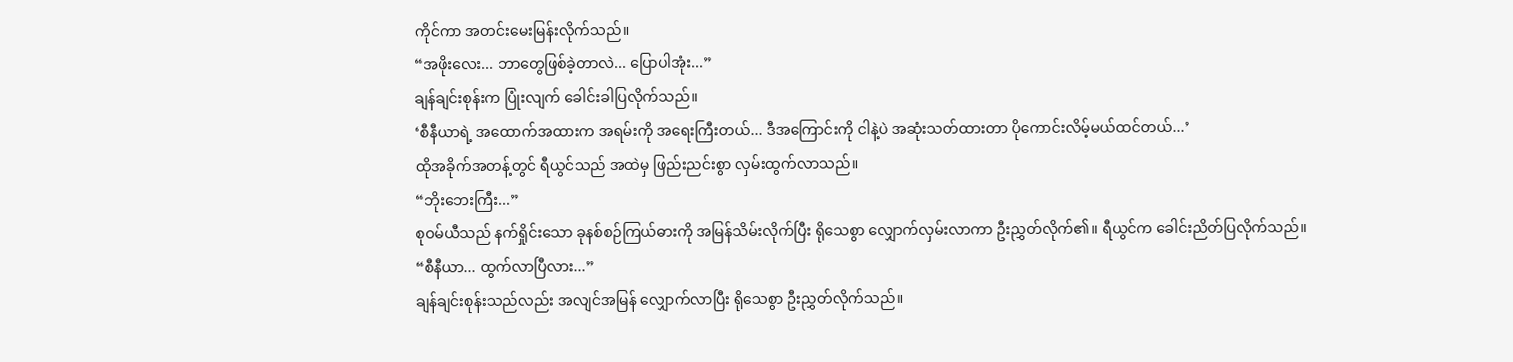ကိုင်ကာ အတင်းမေးမြန်းလိုက်သည်။
“အဖိုးလေး... ဘာတွေဖြစ်ခဲ့တာလဲ... ပြောပါအုံး...”
ချန်ချင်းစုန်းက ပြုံးလျက် ခေါင်းခါပြလိုက်သည်။
‘စီနီယာရဲ့ အထောက်အထားက အရမ်းကို အရေးကြီးတယ်... ဒီအကြောင်းကို ငါနဲ့ပဲ အဆုံးသတ်ထားတာ ပိုကောင်းလိမ့်မယ်ထင်တယ်...’
ထိုအခိုက်အတန့်တွင် ရီယွင်သည် အထဲမှ ဖြည်းညင်းစွာ လှမ်းထွက်လာသည်။
“ဘိုးဘေးကြီး...”
စုဝမ်ယီသည် နက်ရှိုင်းသော ခုနစ်စဉ်ကြယ်ဓားကို အမြန်သိမ်းလိုက်ပြီး ရိုသေစွာ လျှောက်လှမ်းလာကာ ဦးညွှတ်လိုက်၏။ ရီယွင်က ခေါင်းညိတ်ပြလိုက်သည်။
“စီနီယာ... ထွက်လာပြီလား...”
ချန်ချင်းစုန်းသည်လည်း အလျင်အမြန် လျှောက်လာပြီး ရိုသေစွာ ဦးညွှတ်လိုက်သည်။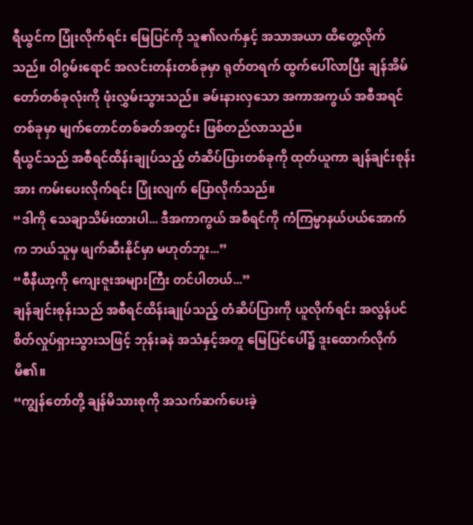ရီယွင်က ပြုံးလိုက်ရင်း မြေပြင်ကို သူ၏လက်နှင့် အသာအယာ ထိတွေ့လိုက်သည်။ ဝါဂွမ်းရောင် အလင်းတန်းတစ်ခုမှာ ရုတ်တရက် ထွက်ပေါ်လာပြီး ချန်အိမ်တော်တစ်ခုလုံးကို ဖုံးလွှမ်းသွားသည်။ ခမ်းနားလှသော အကာအကွယ် အစီအရင်တစ်ခုမှာ မျက်တောင်တစ်ခတ်အတွင်း ဖြစ်တည်လာသည်။
ရီယွင်သည် အစီရင်ထိန်းချုပ်သည့် တံဆိပ်ပြားတစ်ခုကို ထုတ်ယူကာ ချန်ချင်းစုန်းအား ကမ်းပေးလိုက်ရင်း ပြုံးလျက် ပြောလိုက်သည်။
“ဒါကို သေချာသိမ်းထားပါ... ဒီအကာကွယ် အစီရင်ကို ကံကြမ္မာနယ်ပယ်အောက်က ဘယ်သူမှ ဖျက်ဆီးနိုင်မှာ မဟုတ်ဘူး...”
“စီနီယာ့ကို ကျေးဇူးအများကြီး တင်ပါတယ်...”
ချန်ချင်းစုန်းသည် အစီရင်ထိန်းချုပ်သည့် တံဆိပ်ပြားကို ယူလိုက်ရင်း အလွန်ပင် စိတ်လှုပ်ရှားသွားသဖြင့် ဘုန်းခနဲ အသံနှင့်အတူ မြေပြင်ပေါ်၌ ဒူးထောက်လိုက်မိ၏။
“ကျွန်တော်တို့ ချန်မိသားစုကို အသက်ဆက်ပေးခဲ့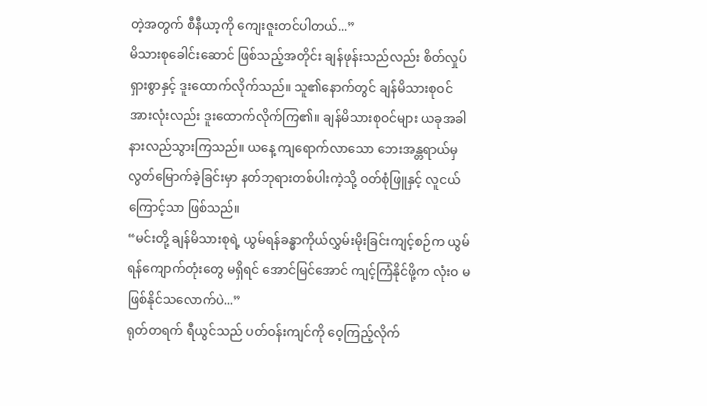တဲ့အတွက် စီနီယာ့ကို ကျေးဇူးတင်ပါတယ်...”
မိသားစုခေါင်းဆောင် ဖြစ်သည့်အတိုင်း ချန်ဖုန်းသည်လည်း စိတ်လှုပ်ရှားစွာနှင့် ဒူးထောက်လိုက်သည်။ သူ၏နောက်တွင် ချန်မိသားစုဝင် အားလုံးလည်း ဒူးထောက်လိုက်ကြ၏။ ချန်မိသားစုဝင်များ ယခုအခါ နားလည်သွားကြသည်။ ယနေ့ ကျရောက်လာသော ဘေးအန္တရာယ်မှ လွတ်မြောက်ခဲ့ခြင်းမှာ နတ်ဘုရားတစ်ပါးကဲ့သို့ ဝတ်စုံဖြူနှင့် လူငယ်ကြောင့်သာ ဖြစ်သည်။
“မင်းတို့ ချန်မိသားစုရဲ့ ယွမ်ရန်ခန္ဓာကိုယ်လွှမ်းမိုးခြင်းကျင့်စဉ်က ယွမ်ရန်ကျောက်တုံးတွေ မရှိရင် အောင်မြင်အောင် ကျင့်ကြံနိုင်ဖို့က လုံးဝ မဖြစ်နိုင်သလောက်ပဲ...”
ရုတ်တရက် ရီယွင်သည် ပတ်ဝန်းကျင်ကို ဝေ့ကြည့်လိုက်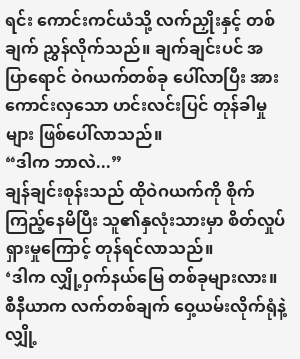ရင်း ကောင်းကင်ယံသို့ လက်ညှိုးနှင့် တစ်ချက် ညွှန်လိုက်သည်။ ချက်ချင်းပင် အပြာရောင် ဝဲဂယက်တစ်ခု ပေါ်လာပြီး အားကောင်းလှသော ဟင်းလင်းပြင် တုန်ခါမှုများ ဖြစ်ပေါ်လာသည်။
“ဒါက ဘာလဲ...”
ချန်ချင်းစုန်းသည် ထိုဝဲဂယက်ကို စိုက်ကြည့်နေမိပြီး သူ၏နှလုံးသားမှာ စိတ်လှုပ်ရှားမှုကြောင့် တုန်ရင်လာသည်။
‘ဒါက လျှို့ဝှက်နယ်မြေ တစ်ခုများလား။ စီနီယာက လက်တစ်ချက် ဝှေ့ယမ်းလိုက်ရုံနဲ့ လျှို့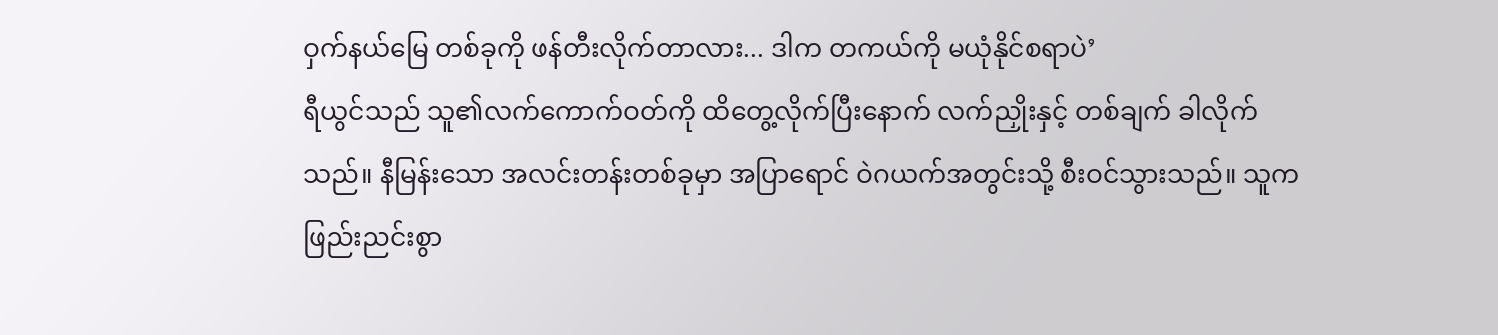ဝှက်နယ်မြေ တစ်ခုကို ဖန်တီးလိုက်တာလား... ဒါက တကယ်ကို မယုံနိုင်စရာပဲ’
ရီယွင်သည် သူ၏လက်ကောက်ဝတ်ကို ထိတွေ့လိုက်ပြီးနောက် လက်ညှိုးနှင့် တစ်ချက် ခါလိုက်သည်။ နီမြန်းသော အလင်းတန်းတစ်ခုမှာ အပြာရောင် ဝဲဂယက်အတွင်းသို့ စီးဝင်သွားသည်။ သူက ဖြည်းညင်းစွာ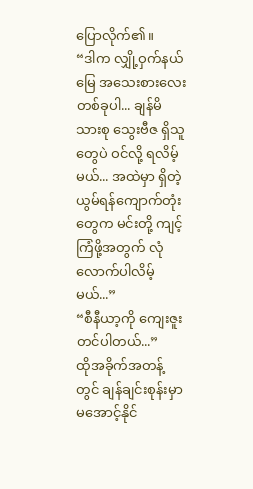ပြောလိုက်၏။
“ဒါက လျှို့ဝှက်နယ်မြေ အသေးစားလေး တစ်ခုပါ... ချန်မိသားစု သွေးဗီဇ ရှိသူတွေပဲ ဝင်လို့ ရလိမ့်မယ်... အထဲမှာ ရှိတဲ့ ယွမ်ရန်ကျောက်တုံးတွေက မင်းတို့ ကျင့်ကြံဖို့အတွက် လုံလောက်ပါလိမ့်မယ်...”
“စီနီယာ့ကို ကျေးဇူးတင်ပါတယ်...”
ထိုအခိုက်အတန့်တွင် ချန်ချင်းစုန်းမှာ မအောင့်နိုင်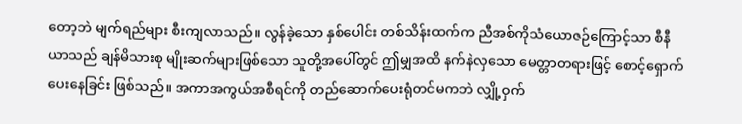တော့ဘဲ မျက်ရည်များ စီးကျလာသည်။ လွန်ခဲ့သော နှစ်ပေါင်း တစ်သိန်းထက်က ညီအစ်ကိုသံယောဇဉ်ကြောင့်သာ စီနီယာသည် ချန်မိသားစု မျိုးဆက်များဖြစ်သော သူတို့အပေါ်တွင် ဤမျှအထိ နက်နဲလှသော မေတ္တာတရားဖြင့် စောင့်ရှောက်ပေးနေခြင်း ဖြစ်သည်။ အကာအကွယ်အစီရင်ကို တည်ဆောက်ပေးရုံတင်မကဘဲ လျှို့ဝှက်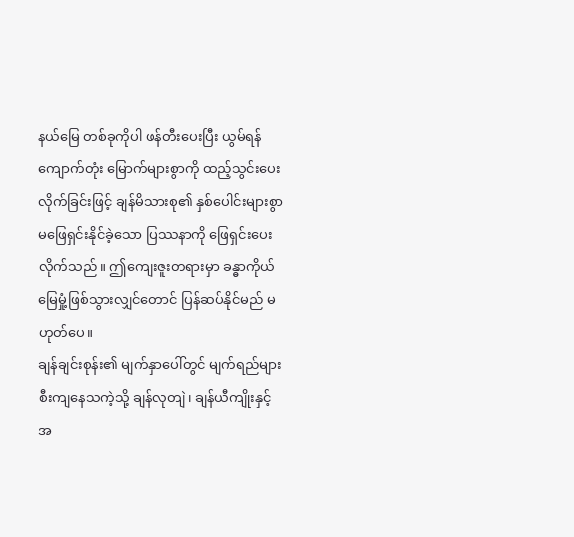နယ်မြေ တစ်ခုကိုပါ ဖန်တီးပေးပြီး ယွမ်ရန်ကျောက်တုံး မြောက်များစွာကို ထည့်သွင်းပေးလိုက်ခြင်းဖြင့် ချန်မိသားစု၏ နှစ်ပေါင်းများစွာ မဖြေရှင်းနိုင်ခဲ့သော ပြဿနာကို ဖြေရှင်းပေးလိုက်သည်။ ဤကျေးဇူးတရားမှာ ခန္ဓာကိုယ် မြေမှုံ့ဖြစ်သွားလျှင်တောင် ပြန်ဆပ်နိုင်မည် မဟုတ်ပေ။
ချန်ချင်းစုန်း၏ မျက်နှာပေါ်တွင် မျက်ရည်များ စီးကျနေသကဲ့သို့ ချန်လုတျဲ၊ ချန်ယီကျိုးနှင့် အ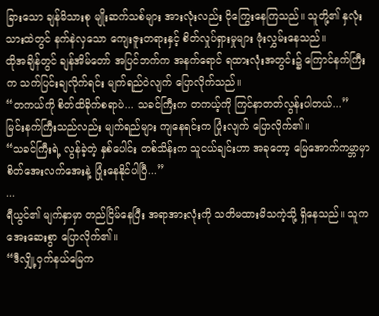ခြားသော ချန်မိသားစု မျိုးဆက်သစ်များ အားလုံးလည်း ငိုကြွေးနေကြသည်။ သူတို့၏ နှလုံးသားထဲတွင် နက်နဲလှသော ကျေးဇူးတရားနှင့် စိတ်လှုပ်ရှားမှုများ ဖုံးလွှမ်းနေသည်။
ထိုအချိန်တွင် ချန်အိမ်တော် အပြင်ဘက်က အနက်ရောင် ရထားလုံးအတွင်း၌ ကြောင်နက်ကြီးက သက်ပြင်းချလိုက်ရင်း မျက်ရည်ဝဲလျက် ပြောလိုက်သည်။
“တကယ်ကို စိတ်ထိခိုက်စရာပဲ... သခင်ကြီးက တကယ့်ကို ကြင်နာတတ်လွန်းပါတယ်...”
မြင်းနက်ကြီးသည်လည်း မျက်ရည်များ ကျနေရင်းက ပြုံးလျက် ပြောလိုက်၏။
“သခင်ကြီးရဲ့ လွန်ခဲ့တဲ့ နှစ်ပေါင်း တစ်သိန်းက သူငယ်ချင်းဟာ အခုတော့ မြေအောက်ကမ္ဘာမှာ စိတ်အေးလက်အေးနဲ့ ပြုံးနေနိုင်ပါပြီ...”
...
ရီယွင်၏ မျက်နှာမှာ တည်ငြိမ်နေပြီး အရာအားလုံးကို သတိမထားမိသကဲ့သို့ ရှိနေသည်။ သူက အေးဆေးစွာ ပြောလိုက်၏။
“ဒီလျှို့ဝှက်နယ်မြေက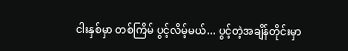ငါးနှစ်မှာ တစ်ကြိမ် ပွင့်လိမ့်မယ်... ပွင့်တဲ့အချိန်တိုင်းမှာ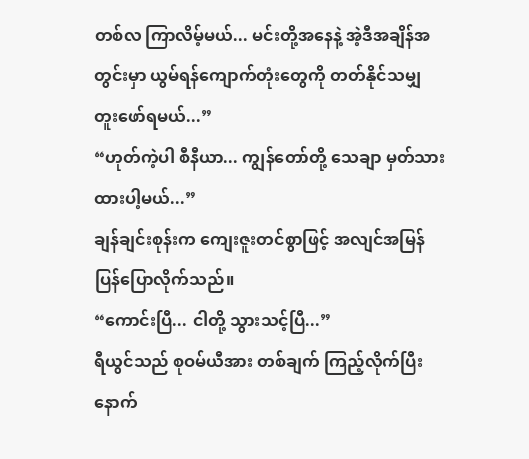တစ်လ ကြာလိမ့်မယ်... မင်းတို့အနေနဲ့ အဲ့ဒီအချိန်အတွင်းမှာ ယွမ်ရန်ကျောက်တုံးတွေကို တတ်နိုင်သမျှ တူးဖော်ရမယ်...”
“ဟုတ်ကဲ့ပါ စီနီယာ... ကျွန်တော်တို့ သေချာ မှတ်သားထားပါ့မယ်...”
ချန်ချင်းစုန်းက ကျေးဇူးတင်စွာဖြင့် အလျင်အမြန် ပြန်ပြောလိုက်သည်။
“ကောင်းပြီ... ငါတို့ သွားသင့်ပြီ...”
ရီယွင်သည် စုဝမ်ယီအား တစ်ချက် ကြည့်လိုက်ပြီးနောက်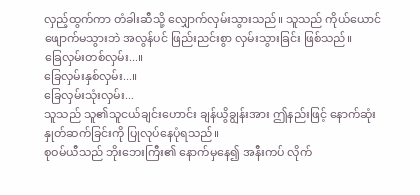လှည့်ထွက်ကာ တံခါးဆီသို့ လျှောက်လှမ်းသွားသည်။ သူသည် ကိုယ်ယောင်ဖျောက်မသွားဘဲ အလွန်ပင် ဖြည်းညင်းစွာ လှမ်းသွားခြင်း ဖြစ်သည်။
ခြေလှမ်းတစ်လှမ်း...။
ခြေလှမ်းနှစ်လှမ်း...။
ခြေလှမ်းသုံးလှမ်း...
သူသည် သူ၏သူငယ်ချင်းဟောင်း ချန်ယွိချွန်းအား ဤနည်းဖြင့် နောက်ဆုံးနှုတ်ဆက်ခြင်းကို ပြုလုပ်နေပုံရသည်။
စုဝမ်ယီသည် ဘိုးဘေးကြီး၏ နောက်မှနေ၍ အနီးကပ် လိုက်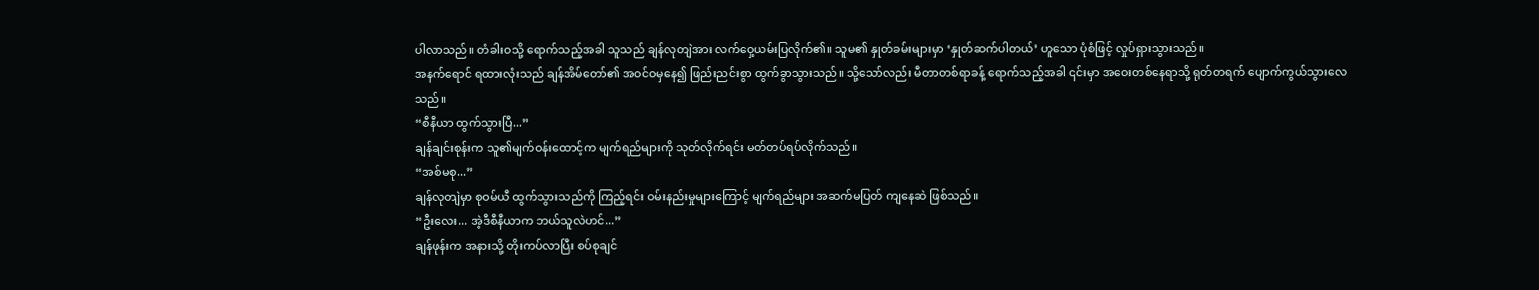ပါလာသည်။ တံခါးဝသို့ ရောက်သည့်အခါ သူသည် ချန်လုတျဲအား လက်ဝှေ့ယမ်းပြလိုက်၏။ သူမ၏ နှုတ်ခမ်းများမှာ ‘နှုတ်ဆက်ပါတယ်’ ဟူသော ပုံစံဖြင့် လှုပ်ရှားသွားသည်။
အနက်ရောင် ရထားလုံးသည် ချန်အိမ်တော်၏ အဝင်ဝမှနေ၍ ဖြည်းညင်းစွာ ထွက်ခွာသွားသည်။ သို့သော်လည်း မီတာတစ်ရာခန့် ရောက်သည့်အခါ ၎င်းမှာ အဝေးတစ်နေရာသို့ ရုတ်တရက် ပျောက်ကွယ်သွားလေသည်။
“စီနီယာ ထွက်သွားပြီ...”
ချန်ချင်းစုန်းက သူ၏မျက်ဝန်းထောင့်က မျက်ရည်များကို သုတ်လိုက်ရင်း မတ်တပ်ရပ်လိုက်သည်။
“အစ်မစု...”
ချန်လုတျဲမှာ စုဝမ်ယီ ထွက်သွားသည်ကို ကြည့်ရင်း ဝမ်းနည်းမှုများကြောင့် မျက်ရည်များ အဆက်မပြတ် ကျနေဆဲ ဖြစ်သည်။
“ဦးလေး... အဲ့ဒီစီနီယာက ဘယ်သူလဲဟင်...”
ချန်ဖုန်းက အနားသို့ တိုးကပ်လာပြီး စပ်စုချင်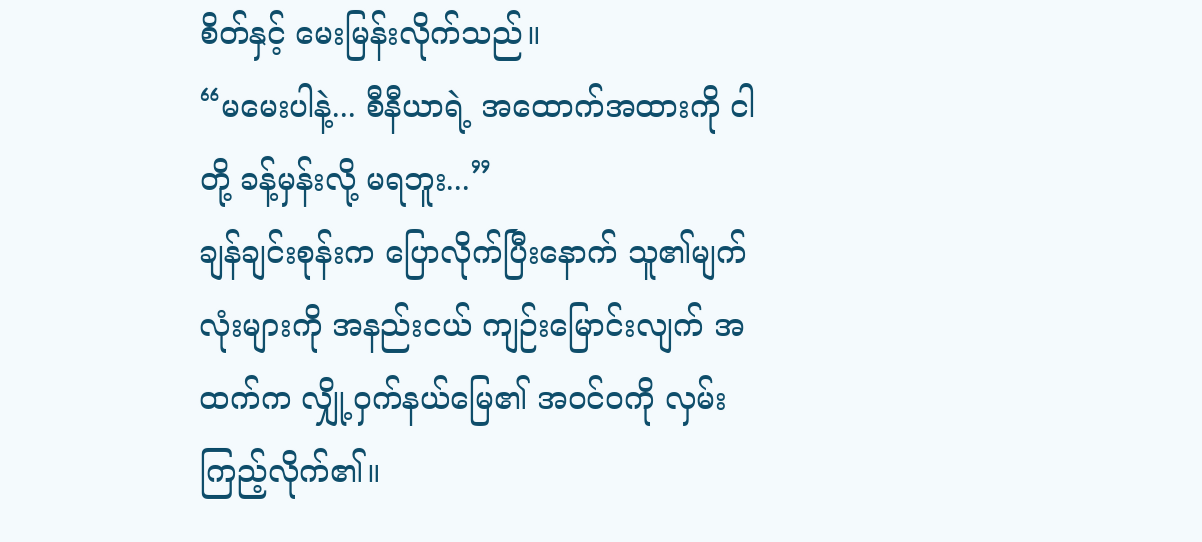စိတ်နှင့် မေးမြန်းလိုက်သည်။
“မမေးပါနဲ့... စီနီယာရဲ့ အထောက်အထားကို ငါတို့ ခန့်မှန်းလို့ မရဘူး...”
ချန်ချင်းစုန်းက ပြောလိုက်ပြီးနောက် သူ၏မျက်လုံးများကို အနည်းငယ် ကျဉ်းမြောင်းလျက် အထက်က လျှို့ဝှက်နယ်မြေ၏ အဝင်ဝကို လှမ်းကြည့်လိုက်၏။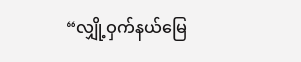“လျှို့ဝှက်နယ်မြေ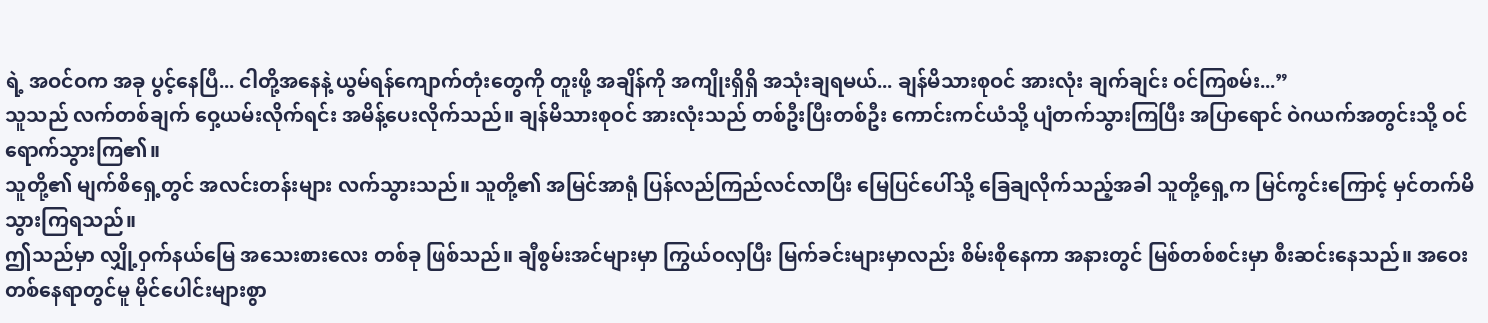ရဲ့ အဝင်ဝက အခု ပွင့်နေပြီ... ငါတို့အနေနဲ့ ယွမ်ရန်ကျောက်တုံးတွေကို တူးဖို့ အချိန်ကို အကျိုးရှိရှိ အသုံးချရမယ်... ချန်မိသားစုဝင် အားလုံး ချက်ချင်း ဝင်ကြစမ်း...”
သူသည် လက်တစ်ချက် ဝှေ့ယမ်းလိုက်ရင်း အမိန့်ပေးလိုက်သည်။ ချန်မိသားစုဝင် အားလုံးသည် တစ်ဦးပြီးတစ်ဦး ကောင်းကင်ယံသို့ ပျံတက်သွားကြပြီး အပြာရောင် ဝဲဂယက်အတွင်းသို့ ဝင်ရောက်သွားကြ၏။
သူတို့၏ မျက်စိရှေ့တွင် အလင်းတန်းများ လက်သွားသည်။ သူတို့၏ အမြင်အာရုံ ပြန်လည်ကြည်လင်လာပြီး မြေပြင်ပေါ်သို့ ခြေချလိုက်သည့်အခါ သူတို့ရှေ့က မြင်ကွင်းကြောင့် မှင်တက်မိသွားကြရသည်။
ဤသည်မှာ လျှို့ဝှက်နယ်မြေ အသေးစားလေး တစ်ခု ဖြစ်သည်။ ချီစွမ်းအင်များမှာ ကြွယ်ဝလှပြီး မြက်ခင်းများမှာလည်း စိမ်းစိုနေကာ အနားတွင် မြစ်တစ်စင်းမှာ စီးဆင်းနေသည်။ အဝေးတစ်နေရာတွင်မူ မိုင်ပေါင်းများစွာ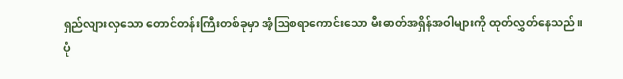ရှည်လျားလှသော တောင်တန်းကြီးတစ်ခုမှာ အံ့ဩစရာကောင်းသော မီးဓာတ်အရှိန်အဝါများကို ထုတ်လွှတ်နေသည်။
ပုံ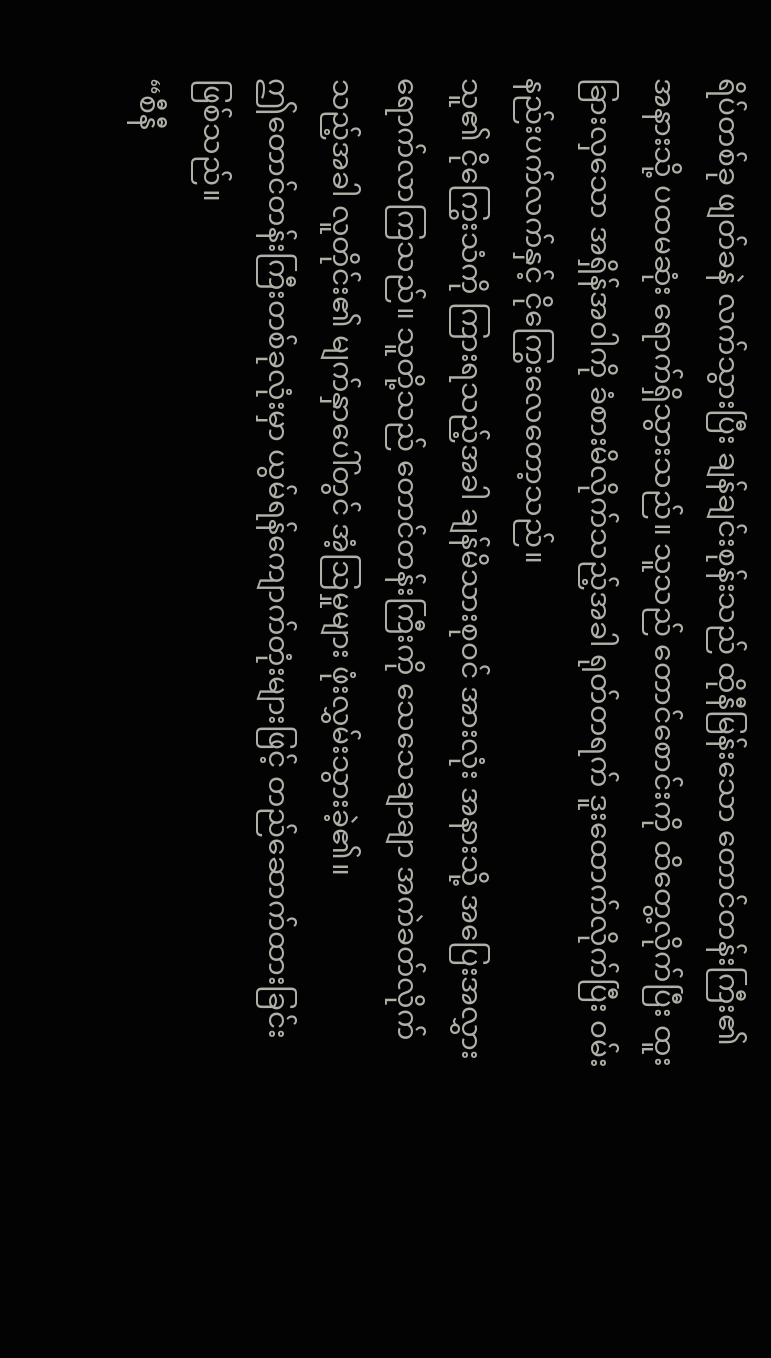ရိပ်တစ်ခု ဖျတ်ခနဲ လက်သွားပြီး ချန်ချင်းစုန်းသည် ထိုနီမြန်းသော တောင်တန်းကြီး၏ အနားသို့ ပထမဆုံး ရောက်ရှိသွားသည်။ သူသည် တောင်စောင်းကို ထိတွေ့လိုက်ပြီး ထူးခြားလှသော အရှိန်အဝါကို ခံစားမိလိုက်သည့်အခါ ရုတ်တရက် ဒူးထောက်လိုက်ပြီး ဝမ်းနည်းပက်လက်နှင့် ငိုကြွေးလေတော့သည်။
သူ၏ ငိုကြွေးသံကို ကြားရသည့်အခါ ချန်မိသားစုဝင် အားလုံး အနားသို့ အပြေးအလွှား ရောက်လာကြသည်။ သူတို့သည် တောင်တန်းကြီးကို သေသေချာချာ အကဲခတ်လိုက်သည့်အခါ လူတိုင်း၏ မျက်နှာပေါ်တွင် အံ့ဩမှုများ ဖုံးလွှမ်းသွားခဲ့၏။
ဤတောင်တန်းကြီးတစ်ခုလုံးမှာ ယွမ်ရန်ကျောက်တုံးများဖြင့် တည်ဆောက်ထားခြင်း ဖြစ်သည်။
“စီနီ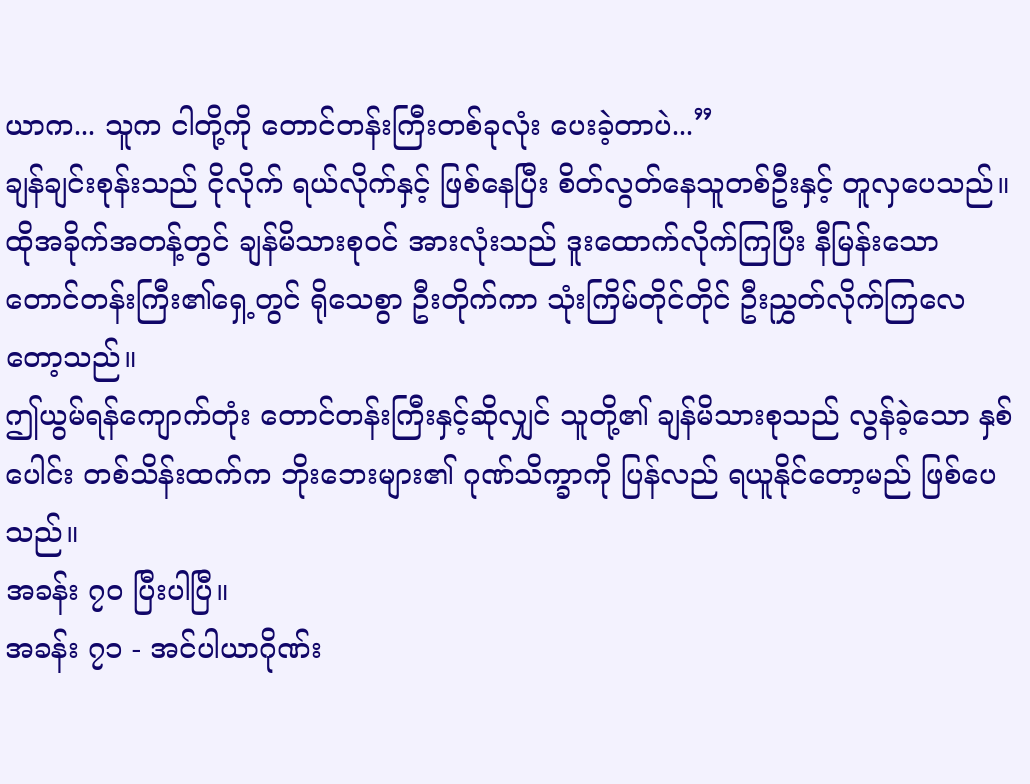ယာက... သူက ငါတို့ကို တောင်တန်းကြီးတစ်ခုလုံး ပေးခဲ့တာပဲ...”
ချန်ချင်းစုန်းသည် ငိုလိုက် ရယ်လိုက်နှင့် ဖြစ်နေပြီး စိတ်လွတ်နေသူတစ်ဦးနှင့် တူလှပေသည်။
ထိုအခိုက်အတန့်တွင် ချန်မိသားစုဝင် အားလုံးသည် ဒူးထောက်လိုက်ကြပြီး နီမြန်းသော တောင်တန်းကြီး၏ရှေ့တွင် ရိုသေစွာ ဦးတိုက်ကာ သုံးကြိမ်တိုင်တိုင် ဦးညွှတ်လိုက်ကြလေတော့သည်။
ဤယွမ်ရန်ကျောက်တုံး တောင်တန်းကြီးနှင့်ဆိုလျှင် သူတို့၏ ချန်မိသားစုသည် လွန်ခဲ့သော နှစ်ပေါင်း တစ်သိန်းထက်က ဘိုးဘေးများ၏ ဂုဏ်သိက္ခာကို ပြန်လည် ရယူနိုင်တော့မည် ဖြစ်ပေသည်။
အခန်း ၇၀ ပြီးပါပြီ။
အခန်း ၇၁ - အင်ပါယာဂိုဏ်း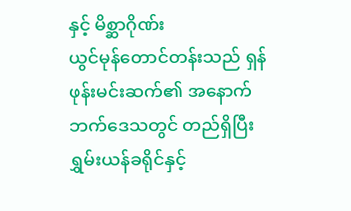နှင့် မိစ္ဆာဂိုဏ်း
ယွင်မုန်တောင်တန်းသည် ရှန်ဖုန်းမင်းဆက်၏ အနောက်ဘက်ဒေသတွင် တည်ရှိပြီး ရွှမ်းယန်ခရိုင်နှင့်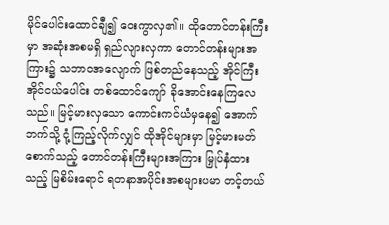မိုင်ပေါင်းထောင်ချီ၍ ဝေးကွာလှ၏။ ထိုတောင်တန်းကြီးမှာ အဆုံးအစမရှိ ရှည်လျားလှကာ တောင်တန်းများအကြား၌ သဘာဝအလျောက် ဖြစ်တည်နေသည့် အိုင်ကြီးအိုင်ငယ်ပေါင်း တစ်ထောင်ကျော် ခိုအောင်းနေကြလေသည်။ မြင့်မားလှသော ကောင်းကင်ယံမှနေ၍ အောက်ဘက်သို့ ငုံ့ကြည့်လိုက်လျှင် ထိုအိုင်များမှာ မြင့်မားမတ်စောက်သည့် တောင်တန်းကြီးများအကြား မြှုပ်နှံထားသည့် မြစိမ်းရောင် ရတနာအပိုင်းအစများပမာ တင့်တယ်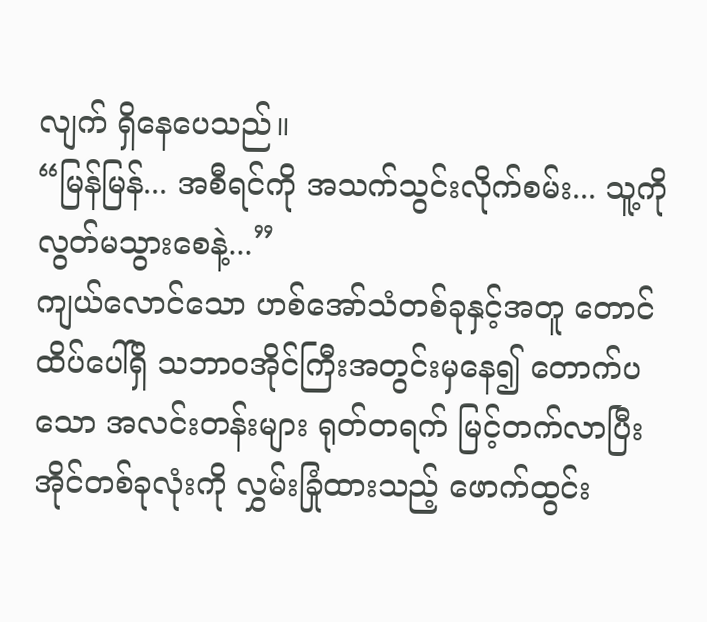လျက် ရှိနေပေသည်။
“မြန်မြန်... အစီရင်ကို အသက်သွင်းလိုက်စမ်း... သူ့ကို လွတ်မသွားစေနဲ့...”
ကျယ်လောင်သော ဟစ်အော်သံတစ်ခုနှင့်အတူ တောင်ထိပ်ပေါ်ရှိ သဘာဝအိုင်ကြီးအတွင်းမှနေ၍ တောက်ပသော အလင်းတန်းများ ရုတ်တရက် မြင့်တက်လာပြီး အိုင်တစ်ခုလုံးကို လွှမ်းခြုံထားသည့် ဖောက်ထွင်း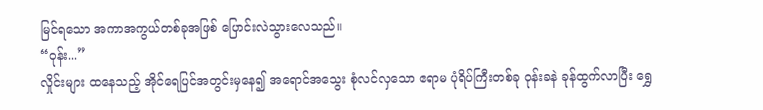မြင်ရသော အကာအကွယ်တစ်ခုအဖြစ် ပြောင်းလဲသွားလေသည်။
“ဝုန်း...”
လှိုင်းများ ထနေသည့် အိုင်ရေပြင်အတွင်းမှနေ၍ အရောင်အသွေး စုံလင်လှသော ဧရာမ ပုံရိပ်ကြီးတစ်ခု ဝုန်းခနဲ ခုန်ထွက်လာပြီး ရွှေ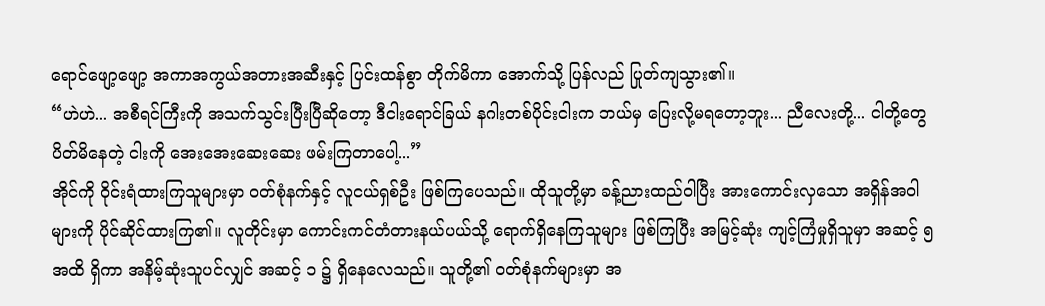ရောင်ဖျော့ဖျော့ အကာအကွယ်အတားအဆီးနှင့် ပြင်းထန်စွာ တိုက်မိကာ အောက်သို့ ပြန်လည် ပြုတ်ကျသွား၏။
“ဟဲဟဲ... အစီရင်ကြီးကို အသက်သွင်းပြီးပြီဆိုတော့ ဒီငါးရောင်ခြယ် နဂါးတစ်ပိုင်းငါးက ဘယ်မှ ပြေးလို့မရတော့ဘူး... ညီလေးတို့... ငါတို့တွေ ပိတ်မိနေတဲ့ ငါးကို အေးအေးဆေးဆေး ဖမ်းကြတာပေါ့...”
အိုင်ကို ဝိုင်းရံထားကြသူများမှာ ဝတ်စုံနက်နှင့် လူငယ်ရှစ်ဦး ဖြစ်ကြပေသည်။ ထိုသူတို့မှာ ခန့်ညားထည်ဝါပြီး အားကောင်းလှသော အရှိန်အဝါများကို ပိုင်ဆိုင်ထားကြ၏။ လူတိုင်းမှာ ကောင်းကင်တံတားနယ်ပယ်သို့ ရောက်ရှိနေကြသူများ ဖြစ်ကြပြီး အမြင့်ဆုံး ကျင့်ကြံမှုရှိသူမှာ အဆင့် ၅ အထိ ရှိကာ အနိမ့်ဆုံးသူပင်လျှင် အဆင့် ၁ ၌ ရှိနေလေသည်။ သူတို့၏ ဝတ်စုံနက်များမှာ အ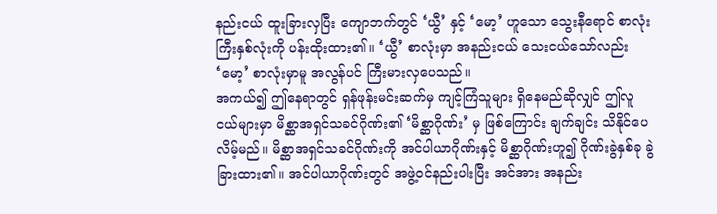နည်းငယ် ထူးခြားလှပြီး ကျောဘက်တွင် ‘ယွီ’ နှင့် ‘မော့’ ဟူသော သွေးနီရောင် စာလုံးကြီးနှစ်လုံးကို ပန်းထိုးထား၏။ ‘ယွီ’ စာလုံးမှာ အနည်းငယ် သေးငယ်သော်လည်း ‘မော့’ စာလုံးမှာမူ အလွန်ပင် ကြီးမားလှပေသည်။
အကယ်၍ ဤနေရာတွင် ရှန်ဖုန်းမင်းဆက်မှ ကျင့်ကြံသူများ ရှိနေမည်ဆိုလျှင် ဤလူငယ်များမှာ မိစ္ဆာအရှင်သခင်ဂိုဏ်း၏ ‘မိစ္ဆာဂိုဏ်း’ မှ ဖြစ်ကြောင်း ချက်ချင်း သိနိုင်ပေလိမ့်မည်။ မိစ္ဆာအရှင်သခင်ဂိုဏ်းကို အင်ပါယာဂိုဏ်းနှင့် မိစ္ဆာဂိုဏ်းဟူ၍ ဂိုဏ်းခွဲနှစ်ခု ခွဲခြားထား၏။ အင်ပါယာဂိုဏ်းတွင် အဖွဲ့ဝင်နည်းပါးပြီး အင်အား အနည်း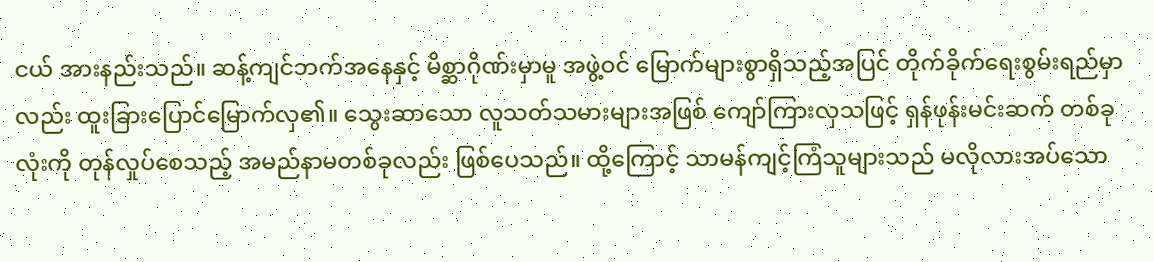ငယ် အားနည်းသည်။ ဆန့်ကျင်ဘက်အနေနှင့် မိစ္ဆာဂိုဏ်းမှာမူ အဖွဲ့ဝင် မြောက်များစွာရှိသည့်အပြင် တိုက်ခိုက်ရေးစွမ်းရည်မှာလည်း ထူးခြားပြောင်မြောက်လှ၏။ သွေးဆာသော လူသတ်သမားများအဖြစ် ကျော်ကြားလှသဖြင့် ရှန်ဖုန်းမင်းဆက် တစ်ခုလုံးကို တုန်လှုပ်စေသည့် အမည်နာမတစ်ခုလည်း ဖြစ်ပေသည်။ ထို့ကြောင့် သာမန်ကျင့်ကြံသူများသည် မလိုလားအပ်သော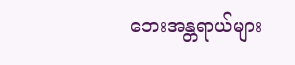ဘေးအန္တရာယ်များ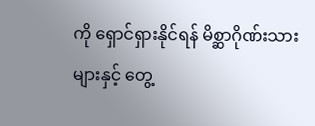ကို ရှောင်ရှားနိုင်ရန် မိစ္ဆာဂိုဏ်းသားများနှင့် တွေ့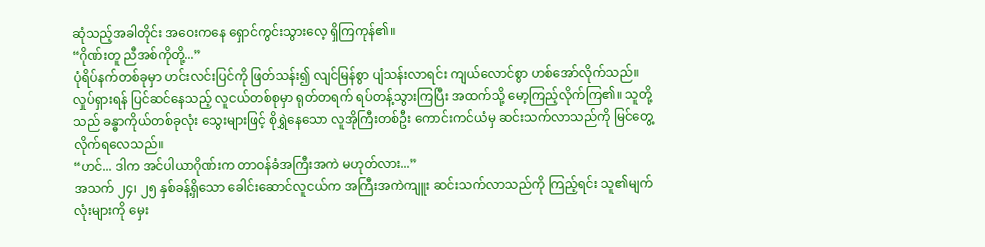ဆုံသည့်အခါတိုင်း အဝေးကနေ ရှောင်ကွင်းသွားလေ့ ရှိကြကုန်၏။
“ဂိုဏ်းတူ ညီအစ်ကိုတို့...”
ပုံရိပ်နက်တစ်ခုမှာ ဟင်းလင်းပြင်ကို ဖြတ်သန်း၍ လျင်မြန်စွာ ပျံသန်းလာရင်း ကျယ်လောင်စွာ ဟစ်အော်လိုက်သည်။ လှုပ်ရှားရန် ပြင်ဆင်နေသည့် လူငယ်တစ်စုမှာ ရုတ်တရက် ရပ်တန့်သွားကြပြီး အထက်သို့ မော့ကြည့်လိုက်ကြ၏။ သူတို့သည် ခန္ဓာကိုယ်တစ်ခုလုံး သွေးများဖြင့် စိုရွှဲနေသော လူအိုကြီးတစ်ဦး ကောင်းကင်ယံမှ ဆင်းသက်လာသည်ကို မြင်တွေ့လိုက်ရလေသည်။
“ဟင်... ဒါက အင်ပါယာဂိုဏ်းက တာဝန်ခံအကြီးအကဲ မဟုတ်လား...”
အသက် ၂၄၊ ၂၅ နှစ်ခန့်ရှိသော ခေါင်းဆောင်လူငယ်က အကြီးအကဲကျူး ဆင်းသက်လာသည်ကို ကြည့်ရင်း သူ၏မျက်လုံးများကို မှေး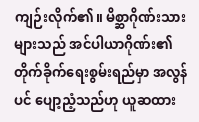ကျဉ်းလိုက်၏။ မိစ္ဆာဂိုဏ်းသားများသည် အင်ပါယာဂိုဏ်း၏ တိုက်ခိုက်ရေးစွမ်းရည်မှာ အလွန်ပင် ပျော့ညံ့သည်ဟု ယူဆထား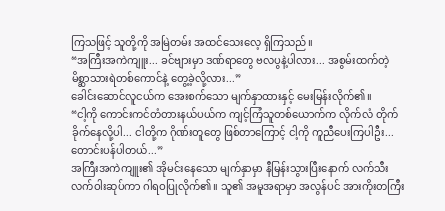ကြသဖြင့် သူတို့ကို အမြဲတမ်း အထင်သေးလေ့ ရှိကြသည်။
“အကြီးအကဲကျူး... ခင်ဗျားမှာ ဒဏ်ရာတွေ ဗလပွနဲ့ပါလား... အစွမ်းထက်တဲ့ မိစ္ဆာသားရဲတစ်ကောင်နဲ့ တွေ့ခဲ့လို့လား...”
ခေါင်းဆောင်လူငယ်က အေးစက်သော မျက်နှာထားနှင့် မေးမြန်းလိုက်၏။
“ငါ့ကို ကောင်းကင်တံတားနယ်ပယ်က ကျင့်ကြံသူတစ်ယောက်က လိုက်လံ တိုက်ခိုက်နေလို့ပါ... ငါတို့က ဂိုဏ်းတူတွေ ဖြစ်တာကြောင့် ငါ့ကို ကူညီပေးကြပါဦး... တောင်းပန်ပါတယ်...”
အကြီးအကဲကျူး၏ အိုမင်းနေသော မျက်နှာမှာ နီမြန်းသွားပြီးနောက် လက်သီးလက်ဝါးဆုပ်ကာ ဂါရဝပြုလိုက်၏။ သူ၏ အမူအရာမှာ အလွန်ပင် အားကိုးတကြီး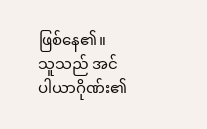ဖြစ်နေ၏။
သူသည် အင်ပါယာဂိုဏ်း၏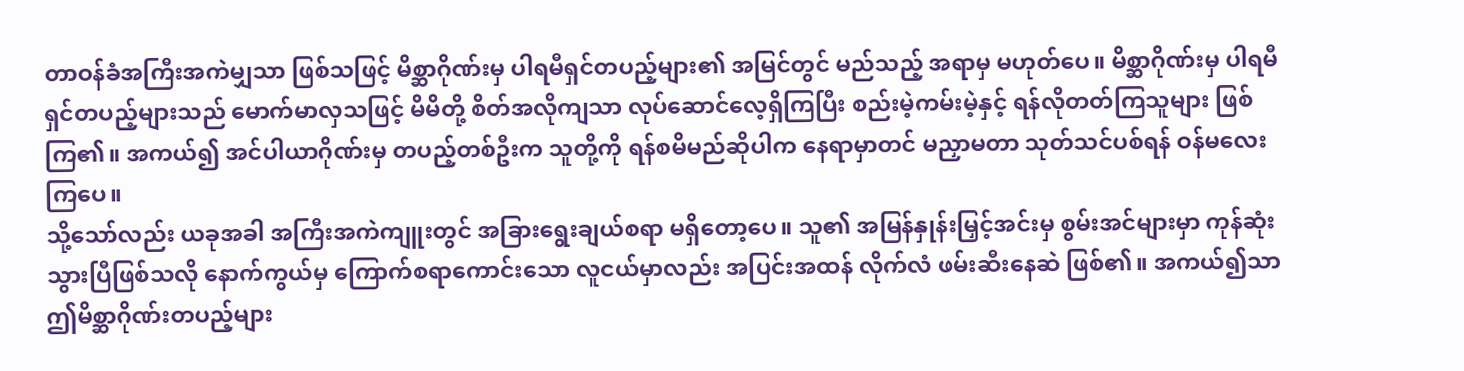တာဝန်ခံအကြီးအကဲမျှသာ ဖြစ်သဖြင့် မိစ္ဆာဂိုဏ်းမှ ပါရမီရှင်တပည့်များ၏ အမြင်တွင် မည်သည့် အရာမှ မဟုတ်ပေ။ မိစ္ဆာဂိုဏ်းမှ ပါရမီရှင်တပည့်များသည် မောက်မာလှသဖြင့် မိမိတို့ စိတ်အလိုကျသာ လုပ်ဆောင်လေ့ရှိကြပြီး စည်းမဲ့ကမ်းမဲ့နှင့် ရန်လိုတတ်ကြသူများ ဖြစ်ကြ၏။ အကယ်၍ အင်ပါယာဂိုဏ်းမှ တပည့်တစ်ဦးက သူတို့ကို ရန်စမိမည်ဆိုပါက နေရာမှာတင် မညှာမတာ သုတ်သင်ပစ်ရန် ဝန်မလေးကြပေ။
သို့သော်လည်း ယခုအခါ အကြီးအကဲကျူးတွင် အခြားရွေးချယ်စရာ မရှိတော့ပေ။ သူ၏ အမြန်နှုန်းမြှင့်အင်းမှ စွမ်းအင်များမှာ ကုန်ဆုံးသွားပြီဖြစ်သလို နောက်ကွယ်မှ ကြောက်စရာကောင်းသော လူငယ်မှာလည်း အပြင်းအထန် လိုက်လံ ဖမ်းဆီးနေဆဲ ဖြစ်၏။ အကယ်၍သာ ဤမိစ္ဆာဂိုဏ်းတပည့်များ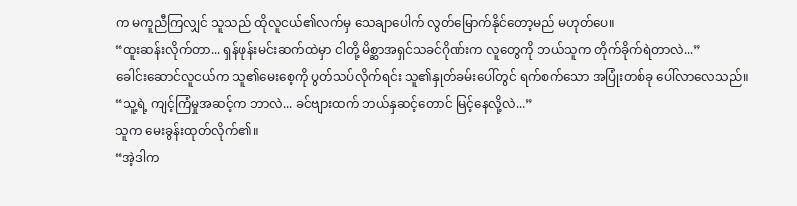က မကူညီကြလျှင် သူသည် ထိုလူငယ်၏လက်မှ သေချာပေါက် လွတ်မြောက်နိုင်တော့မည် မဟုတ်ပေ။
“ထူးဆန်းလိုက်တာ... ရှန်ဖုန်းမင်းဆက်ထဲမှာ ငါတို့ မိစ္ဆာအရှင်သခင်ဂိုဏ်းက လူတွေကို ဘယ်သူက တိုက်ခိုက်ရဲတာလဲ...”
ခေါင်းဆောင်လူငယ်က သူ၏မေးစေ့ကို ပွတ်သပ်လိုက်ရင်း သူ၏နှုတ်ခမ်းပေါ်တွင် ရက်စက်သော အပြုံးတစ်ခု ပေါ်လာလေသည်။
“သူ့ရဲ့ ကျင့်ကြံမှုအဆင့်က ဘာလဲ... ခင်ဗျားထက် ဘယ်နှဆင့်တောင် မြင့်နေလို့လဲ...”
သူက မေးခွန်းထုတ်လိုက်၏။
“အဲ့ဒါက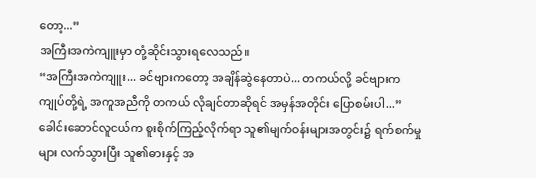တော့...”
အကြီးအကဲကျူးမှာ တုံ့ဆိုင်းသွားရလေသည်။
“အကြီးအကဲကျူး... ခင်ဗျားကတော့ အချိန်ဆွဲနေတာပဲ... တကယ်လို့ ခင်ဗျားက ကျုပ်တို့ရဲ့ အကူအညီကို တကယ် လိုချင်တာဆိုရင် အမှန်အတိုင်း ပြောစမ်းပါ...”
ခေါင်းဆောင်လူငယ်က စူးစိုက်ကြည့်လိုက်ရာ သူ၏မျက်ဝန်းများအတွင်း၌ ရက်စက်မှုများ လက်သွားပြီး သူ၏ဓားနှင့် အ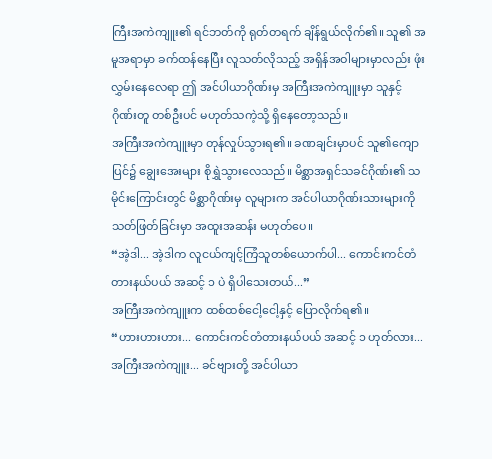ကြီးအကဲကျူး၏ ရင်ဘတ်ကို ရုတ်တရက် ချိန်ရွယ်လိုက်၏။ သူ၏ အမူအရာမှာ ခက်ထန်နေပြီး လူသတ်လိုသည့် အရှိန်အဝါများမှာလည်း ဖုံးလွှမ်းနေလေရာ ဤ အင်ပါယာဂိုဏ်းမှ အကြီးအကဲကျူးမှာ သူနှင့် ဂိုဏ်းတူ တစ်ဦးပင် မဟုတ်သကဲ့သို့ ရှိနေတော့သည်။
အကြီးအကဲကျူးမှာ တုန်လှုပ်သွားရ၏။ ခဏချင်းမှာပင် သူ၏ကျောပြင်၌ ချွေးအေးများ စိုရွှဲသွားလေသည်။ မိစ္ဆာအရှင်သခင်ဂိုဏ်း၏ သမိုင်းကြောင်းတွင် မိစ္ဆာဂိုဏ်းမှ လူများက အင်ပါယာဂိုဏ်းသားများကို သတ်ဖြတ်ခြင်းမှာ အထူးအဆန်း မဟုတ်ပေ။
“အဲ့ဒါ... အဲ့ဒါက လူငယ်ကျင့်ကြံသူတစ်ယောက်ပါ... ကောင်းကင်တံတားနယ်ပယ် အဆင့် ၁ ပဲ ရှိပါသေးတယ်...”
အကြီးအကဲကျူးက ထစ်ထစ်ငေါ့ငေါ့နှင့် ပြောလိုက်ရ၏။
“ဟားဟားဟား... ကောင်းကင်တံတားနယ်ပယ် အဆင့် ၁ ဟုတ်လား... အကြီးအကဲကျူး... ခင်ဗျားတို့ အင်ပါယာ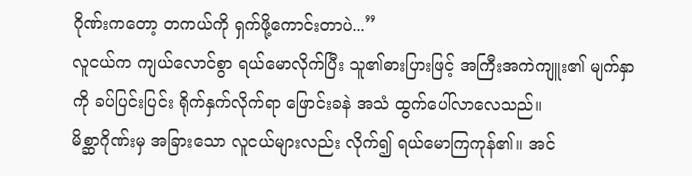ဂိုဏ်းကတော့ တကယ်ကို ရှက်ဖို့ကောင်းတာပဲ...”
လူငယ်က ကျယ်လောင်စွာ ရယ်မောလိုက်ပြီး သူ၏ဓားပြားဖြင့် အကြီးအကဲကျူး၏ မျက်နှာကို ခပ်ပြင်းပြင်း ရိုက်နှက်လိုက်ရာ ဖြောင်းခနဲ အသံ ထွက်ပေါ်လာလေသည်။
မိစ္ဆာဂိုဏ်းမှ အခြားသော လူငယ်များလည်း လိုက်၍ ရယ်မောကြကုန်၏။ အင်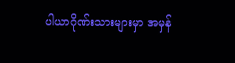ပါယာဂိုဏ်းသားများမှာ အမှန်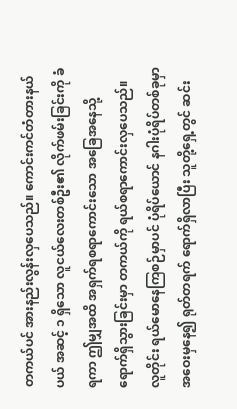တကယ်ပင် အားနည်းလွန်းလှပေသည်။ ကောင်းကင်တံတားနယ်ပယ် အဆင့် ၁ ရှိသော လူငယ်လေးတစ်ဦး၏ လိုက်ဖမ်းခြင်းကို ခံရကာ ဤမျှအထိ အရှက်ရစရာကောင်းသော အခြေအနေသို့ ရောက်ရှိသွားခြင်းမှာ တကယ်ကို ရယ်စရာကောင်းလှပေသည်။
လူတိုင်း ရယ်မောနေကြစဉ်မှာပင် ပုံရိပ်ယောင် နဂါးပုံရိပ်တစ်ခုမှာ အဝေးမှနေ၍ ရုတ်တရက် ရောက်ရှိလာပြီး သူတို့ရှေ့တွင် ဆင်း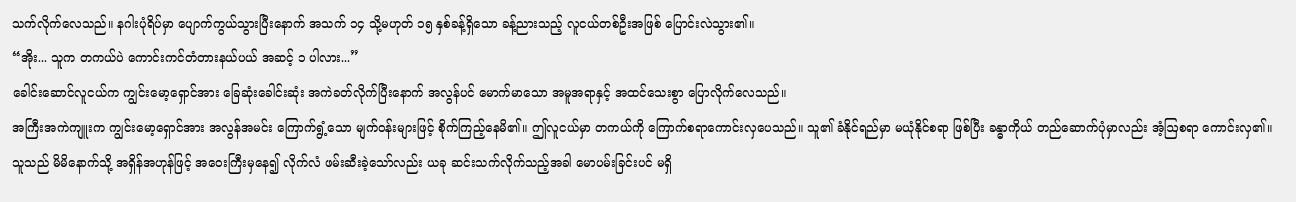သက်လိုက်လေသည်။ နဂါးပုံရိပ်မှာ ပျောက်ကွယ်သွားပြီးနောက် အသက် ၁၄ သို့မဟုတ် ၁၅ နှစ်ခန့်ရှိသော ခန့်ညားသည့် လူငယ်တစ်ဦးအဖြစ် ပြောင်းလဲသွား၏။
“အိုး... သူက တကယ်ပဲ ကောင်းကင်တံတားနယ်ပယ် အဆင့် ၁ ပါလား...”
ခေါင်းဆောင်လူငယ်က ကျွင်းမော့ရှောင်အား ခြေဆုံးခေါင်းဆုံး အကဲခတ်လိုက်ပြီးနောက် အလွန်ပင် မောက်မာသော အမူအရာနှင့် အထင်သေးစွာ ပြောလိုက်လေသည်။
အကြီးအကဲကျူးက ကျွင်းမော့ရှောင်အား အလွန်အမင်း ကြောက်ရွံ့သော မျက်ဝန်းများဖြင့် စိုက်ကြည့်နေမိ၏။ ဤလူငယ်မှာ တကယ်ကို ကြောက်စရာကောင်းလှပေသည်။ သူ၏ ခံနိုင်ရည်မှာ မယုံနိုင်စရာ ဖြစ်ပြီး ခန္ဓာကိုယ် တည်ဆောက်ပုံမှာလည်း အံ့ဩစရာ ကောင်းလှ၏။ သူသည် မိမိနောက်သို့ အရှိန်အဟုန်ဖြင့် အဝေးကြီးမှနေ၍ လိုက်လံ ဖမ်းဆီးခဲ့သော်လည်း ယခု ဆင်းသက်လိုက်သည့်အခါ မောပမ်းခြင်းပင် မရှိ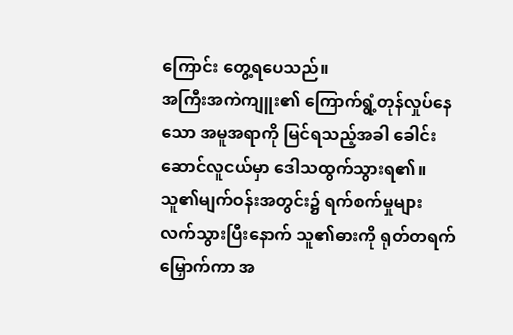ကြောင်း တွေ့ရပေသည်။
အကြီးအကဲကျူး၏ ကြောက်ရွံ့တုန်လှုပ်နေသော အမူအရာကို မြင်ရသည့်အခါ ခေါင်းဆောင်လူငယ်မှာ ဒေါသထွက်သွားရ၏။ သူ၏မျက်ဝန်းအတွင်း၌ ရက်စက်မှုများ လက်သွားပြီးနောက် သူ၏ဓားကို ရုတ်တရက် မြှောက်ကာ အ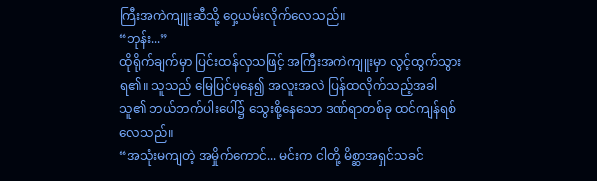ကြီးအကဲကျူးဆီသို့ ဝှေ့ယမ်းလိုက်လေသည်။
“ဘုန်း...”
ထိုရိုက်ချက်မှာ ပြင်းထန်လှသဖြင့် အကြီးအကဲကျူးမှာ လွင့်ထွက်သွားရ၏။ သူသည် မြေပြင်မှနေ၍ အလူးအလဲ ပြန်ထလိုက်သည့်အခါ သူ၏ ဘယ်ဘက်ပါးပေါ်၌ သွေးစို့နေသော ဒဏ်ရာတစ်ခု ထင်ကျန်ရစ်လေသည်။
“အသုံးမကျတဲ့ အမှိုက်ကောင်... မင်းက ငါတို့ မိစ္ဆာအရှင်သခင်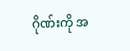ဂိုဏ်းကို အ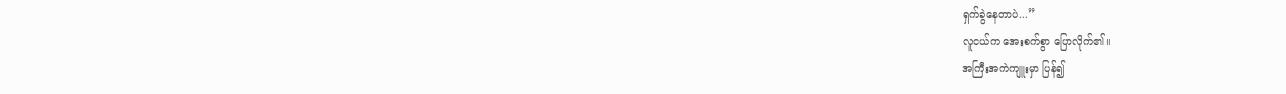ရှက်ခွဲနေတာပဲ...”
လူငယ်က အေးစက်စွာ ပြောလိုက်၏။
အကြီးအကဲကျူးမှာ ပြန်၍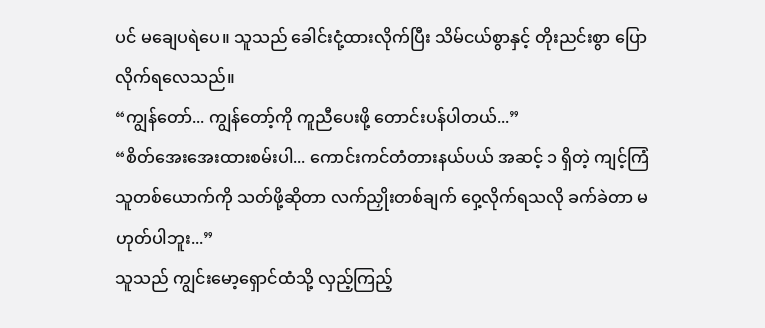ပင် မချေပရဲပေ။ သူသည် ခေါင်းငုံ့ထားလိုက်ပြီး သိမ်ငယ်စွာနှင့် တိုးညင်းစွာ ပြောလိုက်ရလေသည်။
“ကျွန်တော်... ကျွန်တော့်ကို ကူညီပေးဖို့ တောင်းပန်ပါတယ်...”
“စိတ်အေးအေးထားစမ်းပါ... ကောင်းကင်တံတားနယ်ပယ် အဆင့် ၁ ရှိတဲ့ ကျင့်ကြံသူတစ်ယောက်ကို သတ်ဖို့ဆိုတာ လက်ညှိုးတစ်ချက် ဝှေ့လိုက်ရသလို ခက်ခဲတာ မဟုတ်ပါဘူး...”
သူသည် ကျွင်းမော့ရှောင်ထံသို့ လှည့်ကြည့်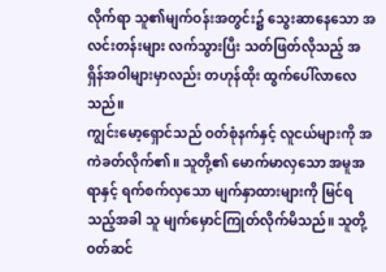လိုက်ရာ သူ၏မျက်ဝန်းအတွင်း၌ သွေးဆာနေသော အလင်းတန်းများ လက်သွားပြီး သတ်ဖြတ်လိုသည့် အရှိန်အဝါများမှာလည်း တဟုန်ထိုး ထွက်ပေါ်လာလေသည်။
ကျွင်းမော့ရှောင်သည် ဝတ်စုံနက်နှင့် လူငယ်များကို အကဲခတ်လိုက်၏။ သူတို့၏ မောက်မာလှသော အမူအရာနှင့် ရက်စက်လှသော မျက်နှာထားများကို မြင်ရသည့်အခါ သူ မျက်မှောင်ကြုတ်လိုက်မိသည်။ သူတို့ ဝတ်ဆင်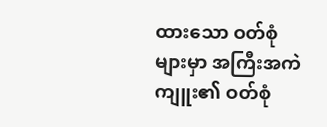ထားသော ဝတ်စုံများမှာ အကြီးအကဲကျူး၏ ဝတ်စုံ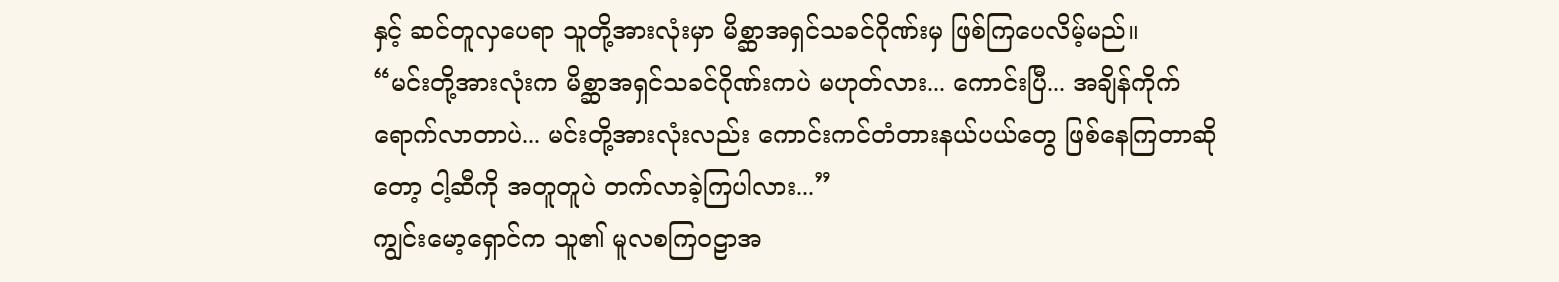နှင့် ဆင်တူလှပေရာ သူတို့အားလုံးမှာ မိစ္ဆာအရှင်သခင်ဂိုဏ်းမှ ဖြစ်ကြပေလိမ့်မည်။
“မင်းတို့အားလုံးက မိစ္ဆာအရှင်သခင်ဂိုဏ်းကပဲ မဟုတ်လား... ကောင်းပြီ... အချိန်ကိုက် ရောက်လာတာပဲ... မင်းတို့အားလုံးလည်း ကောင်းကင်တံတားနယ်ပယ်တွေ ဖြစ်နေကြတာဆိုတော့ ငါ့ဆီကို အတူတူပဲ တက်လာခဲ့ကြပါလား...”
ကျွင်းမော့ရှောင်က သူ၏ မူလစကြဝဠာအ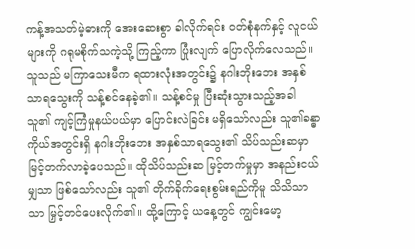ကန့်အသတ်မဲ့ဓားကို အေးဆေးစွာ ခါလိုက်ရင်း ဝတ်စုံနက်နှင့် လူငယ်များကို ဂရုမစိုက်သကဲ့သို့ ကြည့်ကာ ပြုံးလျက် ပြောလိုက်လေသည်။
သူသည် မကြာသေးမီက ရထားလုံးအတွင်း၌ နဂါးဘိုးဘေး အနှစ်သာရသွေးကို သန့်စင်နေခဲ့၏။ သန့်စင်မှု ပြီးဆုံးသွားသည့်အခါ သူ၏ ကျင့်ကြံမှုနယ်ပယ်မှာ ပြောင်းလဲခြင်း မရှိသော်လည်း သူ၏ခန္ဓာကိုယ်အတွင်းရှိ နဂါးဘိုးဘေး အနှစ်သာရသွေး၏ သိပ်သည်းဆမှာ မြင့်တက်လာခဲ့ပေသည်။ ထိုသိပ်သည်းဆ မြင့်တက်မှုမှာ အနည်းငယ်မျှသာ ဖြစ်သော်လည်း သူ၏ တိုက်ခိုက်ရေးစွမ်းရည်ကိုမူ သိသိသာသာ မြှင့်တင်ပေးလိုက်၏။ ထို့ကြောင့် ယနေ့တွင် ကျွင်းမော့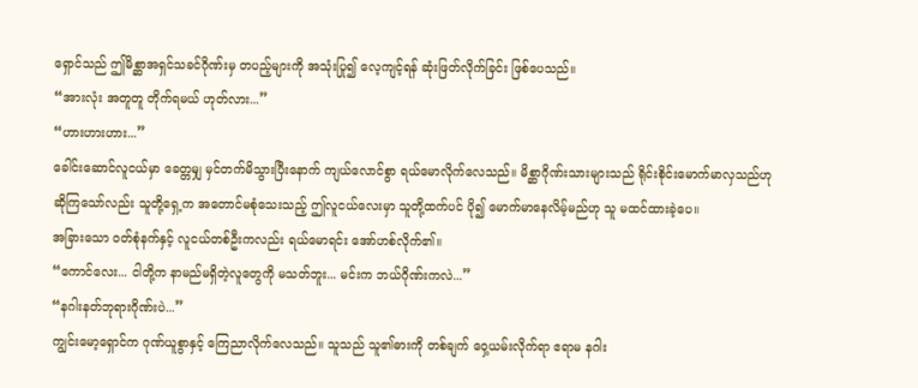ရှောင်သည် ဤမိစ္ဆာအရှင်သခင်ဂိုဏ်းမှ တပည့်များကို အသုံးပြု၍ လေ့ကျင့်ရန် ဆုံးဖြတ်လိုက်ခြင်း ဖြစ်ပေသည်။
“အားလုံး အတူတူ တိုက်ရမယ် ဟုတ်လား...”
“ဟားဟားဟား...”
ခေါင်းဆောင်လူငယ်မှာ ခေတ္တမျှ မှင်တက်မိသွားပြီးနောက် ကျယ်လောင်စွာ ရယ်မောလိုက်လေသည်။ မိစ္ဆာဂိုဏ်းသားများသည် ရိုင်းစိုင်းမောက်မာလှသည်ဟု ဆိုကြသော်လည်း သူတို့ရှေ့က အတောင်မစုံသေးသည့် ဤလူငယ်လေးမှာ သူတို့ထက်ပင် ပို၍ မောက်မာနေလိမ့်မည်ဟု သူ မထင်ထားခဲ့ပေ။
အခြားသော ဝတ်စုံနက်နှင့် လူငယ်တစ်ဦးကလည်း ရယ်မောရင်း အော်ဟစ်လိုက်၏။
“ကောင်လေး... ငါတို့က နာမည်မရှိတဲ့လူတွေကို မသတ်ဘူး... မင်းက ဘယ်ဂိုဏ်းကလဲ...”
“နဂါးနတ်ဘုရားဂိုဏ်းပဲ...”
ကျွင်းမော့ရှောင်က ဂုဏ်ယူစွာနှင့် ကြေညာလိုက်လေသည်။ သူသည် သူ၏ဓားကို တစ်ချက် ဝှေ့ယမ်းလိုက်ရာ ဧရာမ နဂါး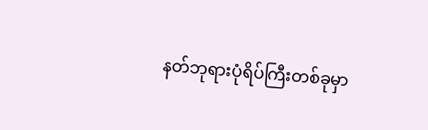နတ်ဘုရားပုံရိပ်ကြီးတစ်ခုမှာ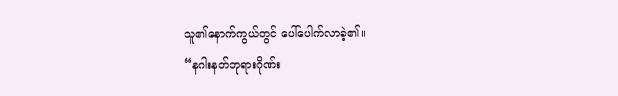သူ၏နောက်ကွယ်တွင် ပေါ်ပေါက်လာခဲ့၏။
“နဂါးနတ်ဘုရားဂိုဏ်း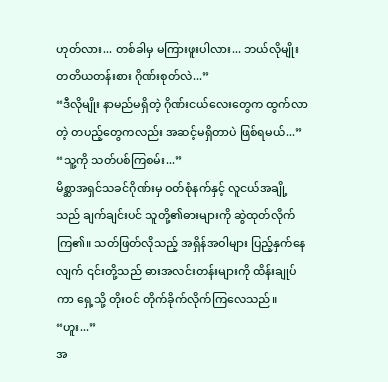ဟုတ်လား... တစ်ခါမှ မကြားဖူးပါလား... ဘယ်လိုမျိုး တတိယတန်းစား ဂိုဏ်းစုတ်လဲ...”
“ဒီလိုမျိုး နာမည်မရှိတဲ့ ဂိုဏ်းငယ်လေးတွေက ထွက်လာတဲ့ တပည့်တွေကလည်း အဆင့်မရှိတာပဲ ဖြစ်ရမယ်...”
“သူ့ကို သတ်ပစ်ကြစမ်း...”
မိစ္ဆာအရှင်သခင်ဂိုဏ်းမှ ဝတ်စုံနက်နှင့် လူငယ်အချို့သည် ချက်ချင်းပင် သူတို့၏ဓားများကို ဆွဲထုတ်လိုက်ကြ၏။ သတ်ဖြတ်လိုသည့် အရှိန်အဝါများ ပြည့်နှက်နေလျက် ၎င်းတို့သည် ဓားအလင်းတန်းများကို ထိန်းချုပ်ကာ ရှေ့သို့ တိုးဝင် တိုက်ခိုက်လိုက်ကြလေသည်။
“ဟူး...”
အ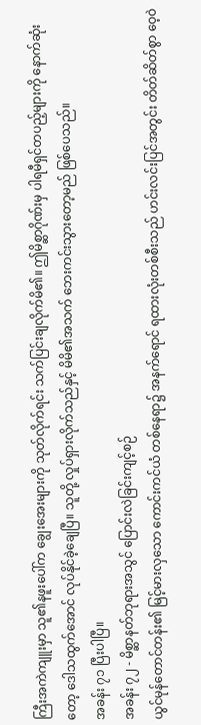ကြီးအကဲကျူးမှာ သူ၏နဖူးပေါ်က ချွေးအေးများကို သုတ်လိုက်ရင်း သက်ပြင်းချလိုက်မိ၏။ ဤမိစ္ဆာဂိုဏ်းမှ ပါရမီရှင်တပည့်များကို နောက်ဆုံးတော့ ဒေါသထွက်အောင် လုပ်နိုင်ခဲ့ချေပြီ။ သူတို့ လှုပ်ရှားလိုက်သည်နှင့် မိမိ၏အသက် ဘေးကင်းသွားတော့မည် ဖြစ်ပေသည်။
အခန်း ၇၁ ပြီးပါပြီ။
အခန်း ၇၂ - မိစ္ဆာနတ်ဘုရားအသွင် ပြောင်းလဲခြင်းကျင့်စဉ်
ယွင်မုန်တောင်တန်း၏ မြင့်မားလှသော ကောင်းကင်ယံ တစ်နေရာ၌ အနက်ရောင် ရထားလုံးတစ်စီးသည် ဟင်းလင်းပြင်အတွင်း တိတ်ဆိတ်စွာ ဝေ့ဝဲ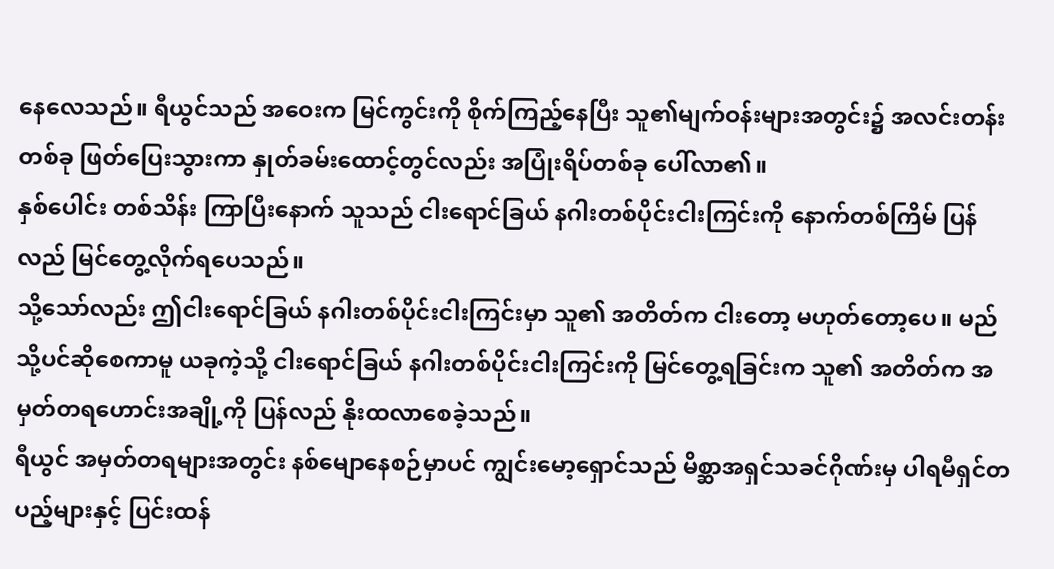နေလေသည်။ ရီယွင်သည် အဝေးက မြင်ကွင်းကို စိုက်ကြည့်နေပြီး သူ၏မျက်ဝန်းများအတွင်း၌ အလင်းတန်းတစ်ခု ဖြတ်ပြေးသွားကာ နှုတ်ခမ်းထောင့်တွင်လည်း အပြုံးရိပ်တစ်ခု ပေါ်လာ၏။
နှစ်ပေါင်း တစ်သိန်း ကြာပြီးနောက် သူသည် ငါးရောင်ခြယ် နဂါးတစ်ပိုင်းငါးကြင်းကို နောက်တစ်ကြိမ် ပြန်လည် မြင်တွေ့လိုက်ရပေသည်။
သို့သော်လည်း ဤငါးရောင်ခြယ် နဂါးတစ်ပိုင်းငါးကြင်းမှာ သူ၏ အတိတ်က ငါးတော့ မဟုတ်တော့ပေ။ မည်သို့ပင်ဆိုစေကာမူ ယခုကဲ့သို့ ငါးရောင်ခြယ် နဂါးတစ်ပိုင်းငါးကြင်းကို မြင်တွေ့ရခြင်းက သူ၏ အတိတ်က အမှတ်တရဟောင်းအချို့ကို ပြန်လည် နိုးထလာစေခဲ့သည်။
ရီယွင် အမှတ်တရများအတွင်း နစ်မျောနေစဉ်မှာပင် ကျွင်းမော့ရှောင်သည် မိစ္ဆာအရှင်သခင်ဂိုဏ်းမှ ပါရမီရှင်တပည့်များနှင့် ပြင်းထန်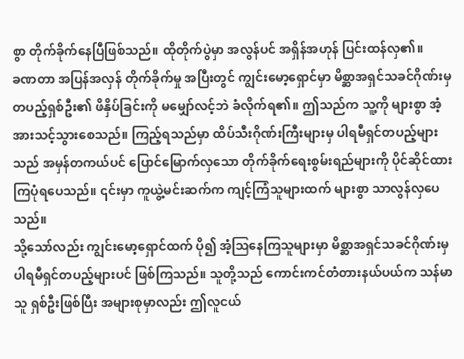စွာ တိုက်ခိုက်နေပြီဖြစ်သည်။ ထိုတိုက်ပွဲမှာ အလွန်ပင် အရှိန်အဟုန် ပြင်းထန်လှ၏။
ခဏတာ အပြန်အလှန် တိုက်ခိုက်မှု အပြီးတွင် ကျွင်းမော့ရှောင်မှာ မိစ္ဆာအရှင်သခင်ဂိုဏ်းမှ တပည့်ရှစ်ဦး၏ ဖိနှိပ်ခြင်းကို မမျှော်လင့်ဘဲ ခံလိုက်ရ၏။ ဤသည်က သူ့ကို များစွာ အံ့အားသင့်သွားစေသည်။ ကြည့်ရသည်မှာ ထိပ်သီးဂိုဏ်းကြီးများမှ ပါရမီရှင်တပည့်များသည် အမှန်တကယ်ပင် ပြောင်မြောက်လှသော တိုက်ခိုက်ရေးစွမ်းရည်များကို ပိုင်ဆိုင်ထားကြပုံရပေသည်။ ၎င်းမှာ ကူယွဲ့မင်းဆက်က ကျင့်ကြံသူများထက် များစွာ သာလွန်လှပေသည်။
သို့သော်လည်း ကျွင်းမော့ရှောင်ထက် ပို၍ အံ့ဩနေကြသူများမှာ မိစ္ဆာအရှင်သခင်ဂိုဏ်းမှ ပါရမီရှင်တပည့်များပင် ဖြစ်ကြသည်။ သူတို့သည် ကောင်းကင်တံတားနယ်ပယ်က သန်မာသူ ရှစ်ဦးဖြစ်ပြီး အများစုမှာလည်း ဤလူငယ်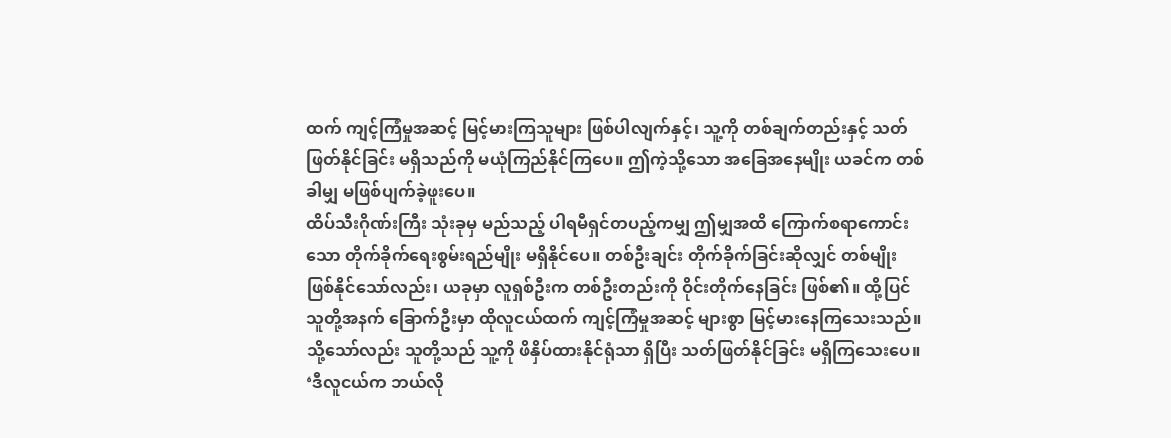ထက် ကျင့်ကြံမှုအဆင့် မြင့်မားကြသူများ ဖြစ်ပါလျက်နှင့်၊ သူ့ကို တစ်ချက်တည်းနှင့် သတ်ဖြတ်နိုင်ခြင်း မရှိသည်ကို မယုံကြည်နိုင်ကြပေ။ ဤကဲ့သို့သော အခြေအနေမျိုး ယခင်က တစ်ခါမျှ မဖြစ်ပျက်ခဲ့ဖူးပေ။
ထိပ်သီးဂိုဏ်းကြီး သုံးခုမှ မည်သည့် ပါရမီရှင်တပည့်ကမျှ ဤမျှအထိ ကြောက်စရာကောင်းသော တိုက်ခိုက်ရေးစွမ်းရည်မျိုး မရှိနိုင်ပေ။ တစ်ဦးချင်း တိုက်ခိုက်ခြင်းဆိုလျှင် တစ်မျိုး ဖြစ်နိုင်သော်လည်း၊ ယခုမှာ လူရှစ်ဦးက တစ်ဦးတည်းကို ဝိုင်းတိုက်နေခြင်း ဖြစ်၏။ ထို့ပြင် သူတို့အနက် ခြောက်ဦးမှာ ထိုလူငယ်ထက် ကျင့်ကြံမှုအဆင့် များစွာ မြင့်မားနေကြသေးသည်။ သို့သော်လည်း သူတို့သည် သူ့ကို ဖိနှိပ်ထားနိုင်ရုံသာ ရှိပြီး သတ်ဖြတ်နိုင်ခြင်း မရှိကြသေးပေ။
‘ဒီလူငယ်က ဘယ်လို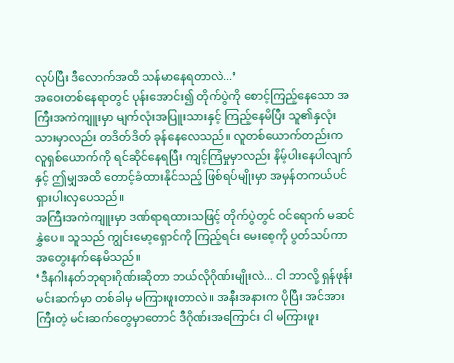လုပ်ပြီး ဒီလောက်အထိ သန်မာနေရတာလဲ...’
အဝေးတစ်နေရာတွင် ပုန်းအောင်း၍ တိုက်ပွဲကို စောင့်ကြည့်နေသော အကြီးအကဲကျူးမှာ မျက်လုံးအပြူးသားနှင့် ကြည့်နေမိပြီး သူ၏နှလုံးသားမှာလည်း တဒိတ်ဒိတ် ခုန်နေလေသည်။ လူတစ်ယောက်တည်းက လူရှစ်ယောက်ကို ရင်ဆိုင်နေရပြီး ကျင့်ကြံမှုမှာလည်း နိမ့်ပါးနေပါလျက်နှင့် ဤမျှအထိ တောင့်ခံထားနိုင်သည့် ဖြစ်ရပ်မျိုးမှာ အမှန်တကယ်ပင် ရှားပါးလှပေသည်။
အကြီးအကဲကျူးမှာ ဒဏ်ရာရထားသဖြင့် တိုက်ပွဲတွင် ဝင်ရောက် မဆင်နွှဲပေ။ သူသည် ကျွင်းမော့ရှောင်ကို ကြည့်ရင်း မေးစေ့ကို ပွတ်သပ်ကာ အတွေးနက်နေမိသည်။
‘ဒီနဂါးနတ်ဘုရားဂိုဏ်းဆိုတာ ဘယ်လိုဂိုဏ်းမျိုးလဲ... ငါ ဘာလို့ ရှန်ဖုန်းမင်းဆက်မှာ တစ်ခါမှ မကြားဖူးတာလဲ။ အနီးအနားက ပိုပြီး အင်အားကြီးတဲ့ မင်းဆက်တွေမှာတောင် ဒီဂိုဏ်းအကြောင်း ငါ မကြားဖူး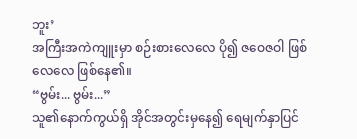ဘူး’
အကြီးအကဲကျူးမှာ စဉ်းစားလေလေ ပို၍ ဇဝေဇဝါ ဖြစ်လေလေ ဖြစ်နေ၏။
“ဗွမ်း... ဗွမ်း...”
သူ၏နောက်ကွယ်ရှိ အိုင်အတွင်းမှနေ၍ ရေမျက်နှာပြင်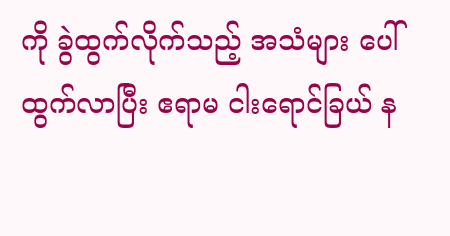ကို ခွဲထွက်လိုက်သည့် အသံများ ပေါ်ထွက်လာပြီး ဧရာမ ငါးရောင်ခြယ် န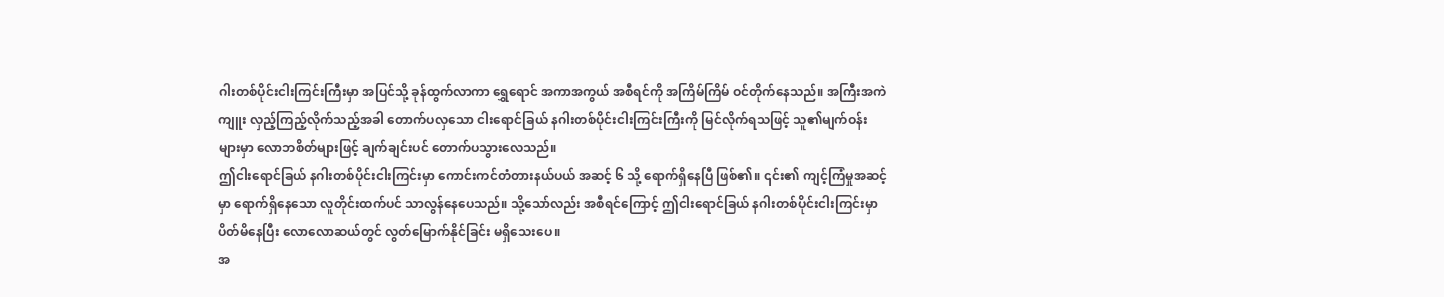ဂါးတစ်ပိုင်းငါးကြင်းကြီးမှာ အပြင်သို့ ခုန်ထွက်လာကာ ရွှေရောင် အကာအကွယ် အစီရင်ကို အကြိမ်ကြိမ် ဝင်တိုက်နေသည်။ အကြီးအကဲကျူး လှည့်ကြည့်လိုက်သည့်အခါ တောက်ပလှသော ငါးရောင်ခြယ် နဂါးတစ်ပိုင်းငါးကြင်းကြီးကို မြင်လိုက်ရသဖြင့် သူ၏မျက်ဝန်းများမှာ လောဘစိတ်များဖြင့် ချက်ချင်းပင် တောက်ပသွားလေသည်။
ဤငါးရောင်ခြယ် နဂါးတစ်ပိုင်းငါးကြင်းမှာ ကောင်းကင်တံတားနယ်ပယ် အဆင့် ၆ သို့ ရောက်ရှိနေပြီ ဖြစ်၏။ ၎င်း၏ ကျင့်ကြံမှုအဆင့်မှာ ရောက်ရှိနေသော လူတိုင်းထက်ပင် သာလွန်နေပေသည်။ သို့သော်လည်း အစီရင်ကြောင့် ဤငါးရောင်ခြယ် နဂါးတစ်ပိုင်းငါးကြင်းမှာ ပိတ်မိနေပြီး လောလောဆယ်တွင် လွတ်မြောက်နိုင်ခြင်း မရှိသေးပေ။
အ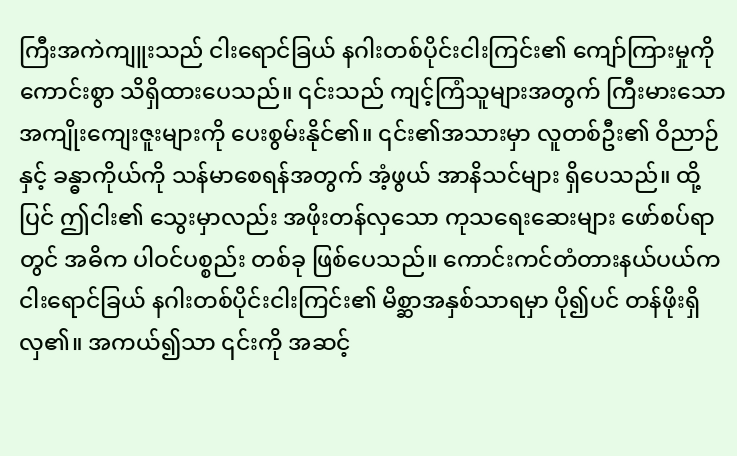ကြီးအကဲကျူးသည် ငါးရောင်ခြယ် နဂါးတစ်ပိုင်းငါးကြင်း၏ ကျော်ကြားမှုကို ကောင်းစွာ သိရှိထားပေသည်။ ၎င်းသည် ကျင့်ကြံသူများအတွက် ကြီးမားသော အကျိုးကျေးဇူးများကို ပေးစွမ်းနိုင်၏။ ၎င်း၏အသားမှာ လူတစ်ဦး၏ ဝိညာဉ်နှင့် ခန္ဓာကိုယ်ကို သန်မာစေရန်အတွက် အံ့ဖွယ် အာနိသင်များ ရှိပေသည်။ ထို့ပြင် ဤငါး၏ သွေးမှာလည်း အဖိုးတန်လှသော ကုသရေးဆေးများ ဖော်စပ်ရာတွင် အဓိက ပါဝင်ပစ္စည်း တစ်ခု ဖြစ်ပေသည်။ ကောင်းကင်တံတားနယ်ပယ်က ငါးရောင်ခြယ် နဂါးတစ်ပိုင်းငါးကြင်း၏ မိစ္ဆာအနှစ်သာရမှာ ပို၍ပင် တန်ဖိုးရှိလှ၏။ အကယ်၍သာ ၎င်းကို အဆင့်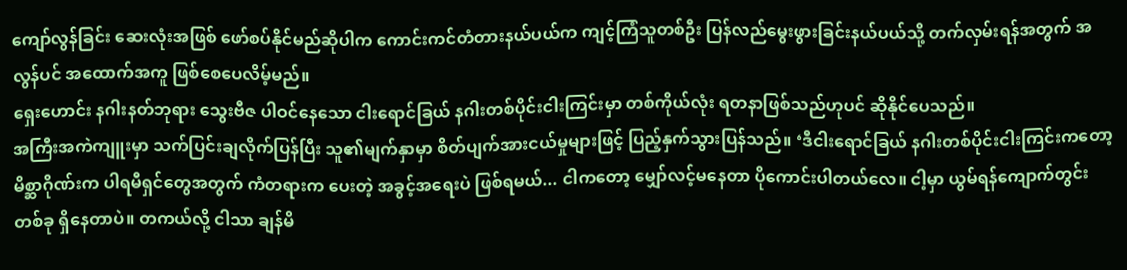ကျော်လွန်ခြင်း ဆေးလုံးအဖြစ် ဖော်စပ်နိုင်မည်ဆိုပါက ကောင်းကင်တံတားနယ်ပယ်က ကျင့်ကြံသူတစ်ဦး ပြန်လည်မွေးဖွားခြင်းနယ်ပယ်သို့ တက်လှမ်းရန်အတွက် အလွန်ပင် အထောက်အကူ ဖြစ်စေပေလိမ့်မည်။
ရှေးဟောင်း နဂါးနတ်ဘုရား သွေးဗီဇ ပါဝင်နေသော ငါးရောင်ခြယ် နဂါးတစ်ပိုင်းငါးကြင်းမှာ တစ်ကိုယ်လုံး ရတနာဖြစ်သည်ဟုပင် ဆိုနိုင်ပေသည်။
အကြီးအကဲကျူးမှာ သက်ပြင်းချလိုက်ပြန်ပြီး သူ၏မျက်နှာမှာ စိတ်ပျက်အားငယ်မှုများဖြင့် ပြည့်နှက်သွားပြန်သည်။ ‘ဒီငါးရောင်ခြယ် နဂါးတစ်ပိုင်းငါးကြင်းကတော့ မိစ္ဆာဂိုဏ်းက ပါရမီရှင်တွေအတွက် ကံတရားက ပေးတဲ့ အခွင့်အရေးပဲ ဖြစ်ရမယ်... ငါကတော့ မျှော်လင့်မနေတာ ပိုကောင်းပါတယ်လေ။ ငါ့မှာ ယွမ်ရန်ကျောက်တွင်း တစ်ခု ရှိနေတာပဲ။ တကယ်လို့ ငါသာ ချန်မိ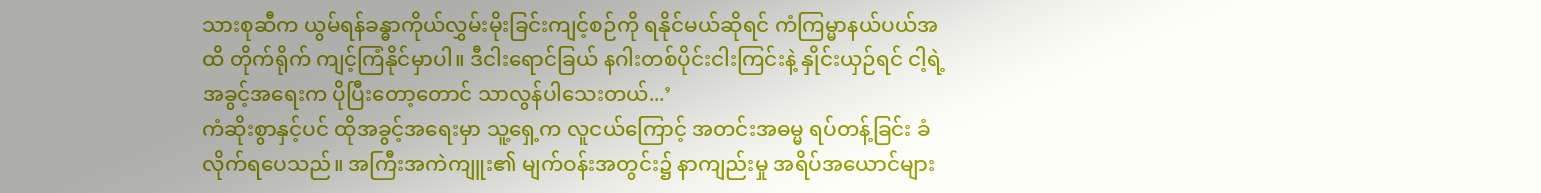သားစုဆီက ယွမ်ရန်ခန္ဓာကိုယ်လွှမ်းမိုးခြင်းကျင့်စဉ်ကို ရနိုင်မယ်ဆိုရင် ကံကြမ္မာနယ်ပယ်အထိ တိုက်ရိုက် ကျင့်ကြံနိုင်မှာပါ။ ဒီငါးရောင်ခြယ် နဂါးတစ်ပိုင်းငါးကြင်းနဲ့ နှိုင်းယှဉ်ရင် ငါ့ရဲ့ အခွင့်အရေးက ပိုပြီးတော့တောင် သာလွန်ပါသေးတယ်...’
ကံဆိုးစွာနှင့်ပင် ထိုအခွင့်အရေးမှာ သူ့ရှေ့က လူငယ်ကြောင့် အတင်းအဓမ္မ ရပ်တန့်ခြင်း ခံလိုက်ရပေသည်။ အကြီးအကဲကျူး၏ မျက်ဝန်းအတွင်း၌ နာကျည်းမှု အရိပ်အယောင်များ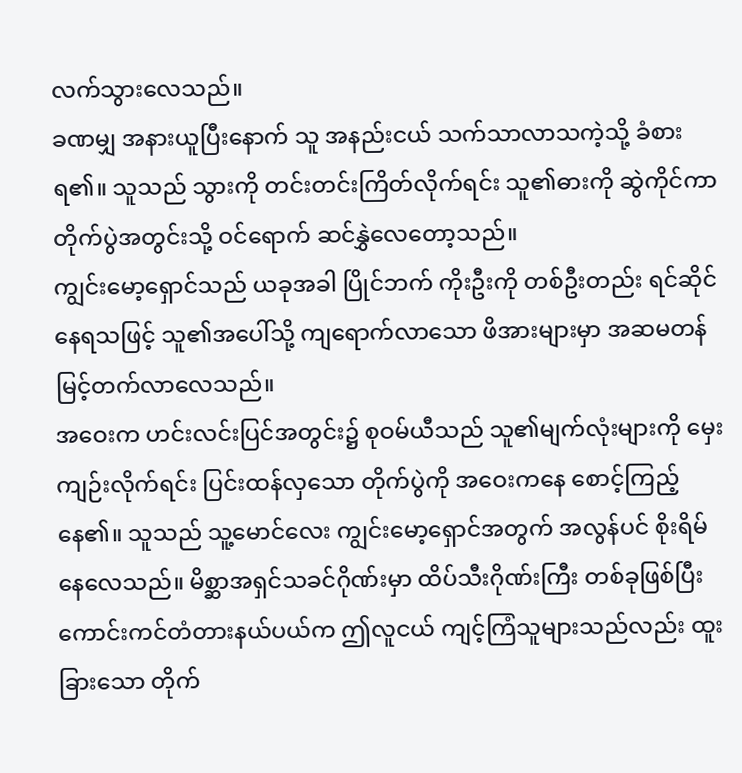လက်သွားလေသည်။
ခဏမျှ အနားယူပြီးနောက် သူ အနည်းငယ် သက်သာလာသကဲ့သို့ ခံစားရ၏။ သူသည် သွားကို တင်းတင်းကြိတ်လိုက်ရင်း သူ၏ဓားကို ဆွဲကိုင်ကာ တိုက်ပွဲအတွင်းသို့ ဝင်ရောက် ဆင်နွှဲလေတော့သည်။
ကျွင်းမော့ရှောင်သည် ယခုအခါ ပြိုင်ဘက် ကိုးဦးကို တစ်ဦးတည်း ရင်ဆိုင်နေရသဖြင့် သူ၏အပေါ်သို့ ကျရောက်လာသော ဖိအားများမှာ အဆမတန် မြင့်တက်လာလေသည်။
အဝေးက ဟင်းလင်းပြင်အတွင်း၌ စုဝမ်ယီသည် သူ၏မျက်လုံးများကို မှေးကျဉ်းလိုက်ရင်း ပြင်းထန်လှသော တိုက်ပွဲကို အဝေးကနေ စောင့်ကြည့်နေ၏။ သူသည် သူ့မောင်လေး ကျွင်းမော့ရှောင်အတွက် အလွန်ပင် စိုးရိမ်နေလေသည်။ မိစ္ဆာအရှင်သခင်ဂိုဏ်းမှာ ထိပ်သီးဂိုဏ်းကြီး တစ်ခုဖြစ်ပြီး ကောင်းကင်တံတားနယ်ပယ်က ဤလူငယ် ကျင့်ကြံသူများသည်လည်း ထူးခြားသော တိုက်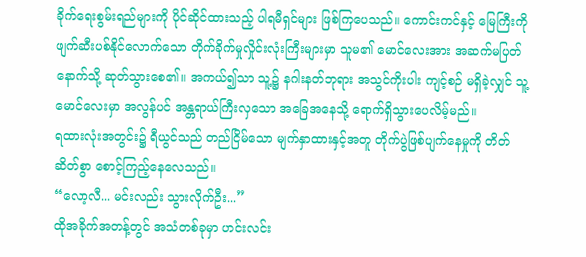ခိုက်ရေးစွမ်းရည်များကို ပိုင်ဆိုင်ထားသည့် ပါရမီရှင်များ ဖြစ်ကြပေသည်။ ကောင်းကင်နှင့် မြေကြီးကို ဖျက်ဆီးပစ်နိုင်လောက်သော တိုက်ခိုက်မှုလှိုင်းလုံးကြီးများမှာ သူမ၏ မောင်လေးအား အဆက်မပြတ် နောက်သို့ ဆုတ်သွားစေ၏။ အကယ်၍သာ သူ့၌ နဂါးနတ်ဘုရား အသွင်ကိုးပါး ကျင့်စဉ် မရှိခဲ့လျှင် သူ့ မောင်လေးမှာ အလွန်ပင် အန္တရာယ်ကြီးလှသော အခြေအနေသို့ ရောက်ရှိသွားပေလိမ့်မည်။
ရထားလုံးအတွင်း၌ ရီယွင်သည် တည်ငြိမ်သော မျက်နှာထားနှင့်အတူ တိုက်ပွဲဖြစ်ပျက်နေမှုကို တိတ်ဆိတ်စွာ စောင့်ကြည့်နေလေသည်။
“လော့လီ... မင်းလည်း သွားလိုက်ဦး...”
ထိုအခိုက်အတန့်တွင် အသံတစ်ခုမှာ ဟင်းလင်း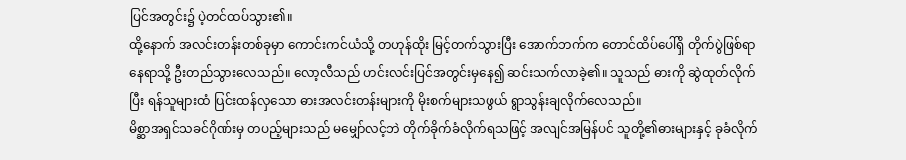ပြင်အတွင်း၌ ပဲ့တင်ထပ်သွား၏။
ထို့နောက် အလင်းတန်းတစ်ခုမှာ ကောင်းကင်ယံသို့ တဟုန်ထိုး မြင့်တက်သွားပြီး အောက်ဘက်က တောင်ထိပ်ပေါ်ရှိ တိုက်ပွဲဖြစ်ရာနေရာသို့ ဦးတည်သွားလေသည်။ လော့လီသည် ဟင်းလင်းပြင်အတွင်းမှနေ၍ ဆင်းသက်လာခဲ့၏။ သူသည် ဓားကို ဆွဲထုတ်လိုက်ပြီး ရန်သူများထံ ပြင်းထန်လှသော ဓားအလင်းတန်းများကို မိုးစက်များသဖွယ် ရွာသွန်းချလိုက်လေသည်။
မိစ္ဆာအရှင်သခင်ဂိုဏ်းမှ တပည့်များသည် မမျှော်လင့်ဘဲ တိုက်ခိုက်ခံလိုက်ရသဖြင့် အလျင်အမြန်ပင် သူတို့၏ဓားများနှင့် ခုခံလိုက်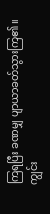ကြရပြီး ခဏမျှ ပျာယာခတ်သွားကြ၏။ ကျွင်း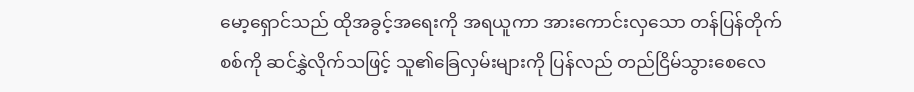မော့ရှောင်သည် ထိုအခွင့်အရေးကို အရယူကာ အားကောင်းလှသော တန်ပြန်တိုက်စစ်ကို ဆင်နွှဲလိုက်သဖြင့် သူ၏ခြေလှမ်းများကို ပြန်လည် တည်ငြိမ်သွားစေလေ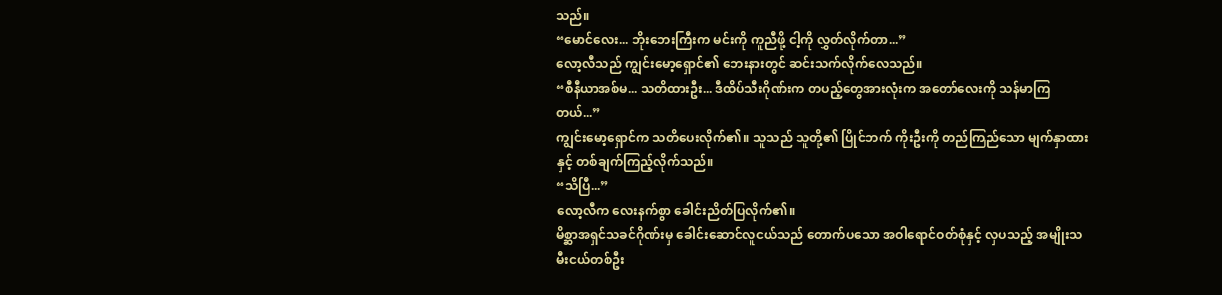သည်။
“မောင်လေး... ဘိုးဘေးကြီးက မင်းကို ကူညီဖို့ ငါ့ကို လွှတ်လိုက်တာ...”
လော့လီသည် ကျွင်းမော့ရှောင်၏ ဘေးနားတွင် ဆင်းသက်လိုက်လေသည်။
“စီနီယာအစ်မ... သတိထားဦး... ဒီထိပ်သီးဂိုဏ်းက တပည့်တွေအားလုံးက အတော်လေးကို သန်မာကြတယ်...”
ကျွင်းမော့ရှောင်က သတိပေးလိုက်၏။ သူသည် သူတို့၏ ပြိုင်ဘက် ကိုးဦးကို တည်ကြည်သော မျက်နှာထားနှင့် တစ်ချက်ကြည့်လိုက်သည်။
“သိပြီ...”
လော့လီက လေးနက်စွာ ခေါင်းညိတ်ပြလိုက်၏။
မိစ္ဆာအရှင်သခင်ဂိုဏ်းမှ ခေါင်းဆောင်လူငယ်သည် တောက်ပသော အဝါရောင်ဝတ်စုံနှင့် လှပသည့် အမျိုးသမီးငယ်တစ်ဦး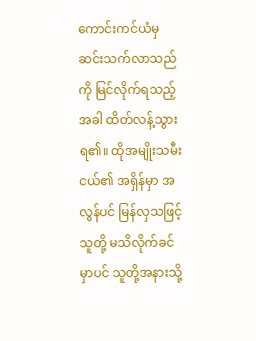ကောင်းကင်ယံမှ ဆင်းသက်လာသည်ကို မြင်လိုက်ရသည့်အခါ ထိတ်လန့်သွားရ၏။ ထိုအမျိုးသမီးငယ်၏ အရှိန်မှာ အလွန်ပင် မြန်လှသဖြင့် သူတို့ မသိလိုက်ခင်မှာပင် သူတို့အနားသို့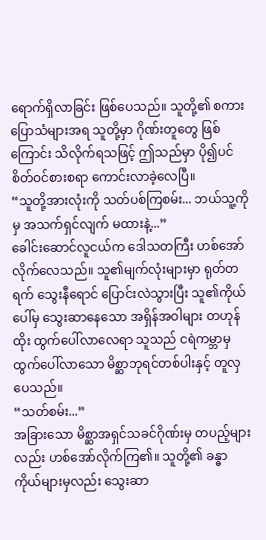ရောက်ရှိလာခြင်း ဖြစ်ပေသည်။ သူတို့၏ စကားပြောသံများအရ သူတို့မှာ ဂိုဏ်းတူတွေ ဖြစ်ကြောင်း သိလိုက်ရသဖြင့် ဤသည်မှာ ပို၍ပင် စိတ်ဝင်စားစရာ ကောင်းလာခဲ့လေပြီ။
“သူတို့အားလုံးကို သတ်ပစ်ကြစမ်း... ဘယ်သူ့ကိုမှ အသက်ရှင်လျက် မထားနဲ့...”
ခေါင်းဆောင်လူငယ်က ဒေါသတကြီး ဟစ်အော်လိုက်လေသည်။ သူ၏မျက်လုံးများမှာ ရုတ်တရက် သွေးနီရောင် ပြောင်းလဲသွားပြီး သူ၏ကိုယ်ပေါ်မှ သွေးဆာနေသော အရှိန်အဝါများ တဟုန်ထိုး ထွက်ပေါ်လာလေရာ သူသည် ငရဲကမ္ဘာမှ ထွက်ပေါ်လာသော မိစ္ဆာဘုရင်တစ်ပါးနှင့် တူလှပေသည်။
“သတ်စမ်း...”
အခြားသော မိစ္ဆာအရှင်သခင်ဂိုဏ်းမှ တပည့်များလည်း ဟစ်အော်လိုက်ကြ၏။ သူတို့၏ ခန္ဓာကိုယ်များမှလည်း သွေးဆာ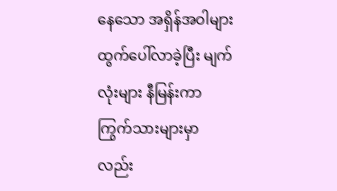နေသော အရှိန်အဝါများ ထွက်ပေါ်လာခဲ့ပြီး မျက်လုံးများ နီမြန်းကာ ကြွက်သားများမှာလည်း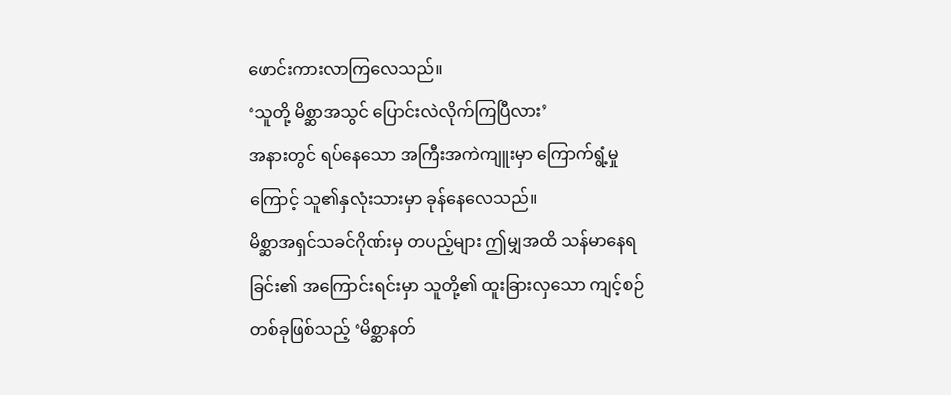ဖောင်းကားလာကြလေသည်။
‘သူတို့ မိစ္ဆာအသွင် ပြောင်းလဲလိုက်ကြပြီလား’
အနားတွင် ရပ်နေသော အကြီးအကဲကျူးမှာ ကြောက်ရွံ့မှုကြောင့် သူ၏နှလုံးသားမှာ ခုန်နေလေသည်။
မိစ္ဆာအရှင်သခင်ဂိုဏ်းမှ တပည့်များ ဤမျှအထိ သန်မာနေရခြင်း၏ အကြောင်းရင်းမှာ သူတို့၏ ထူးခြားလှသော ကျင့်စဉ်တစ်ခုဖြစ်သည့် ‘မိစ္ဆာနတ်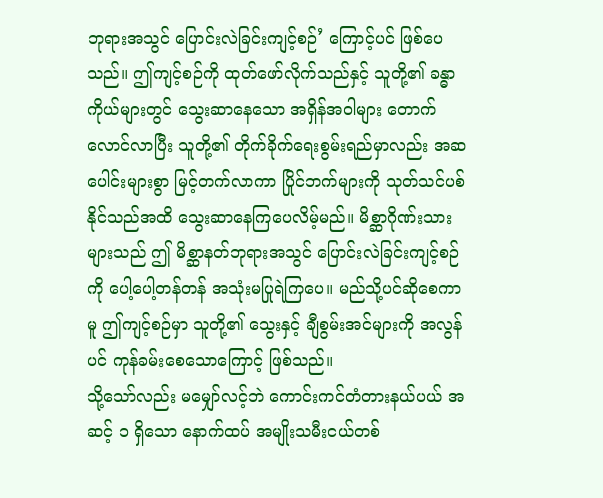ဘုရားအသွင် ပြောင်းလဲခြင်းကျင့်စဉ်’ ကြောင့်ပင် ဖြစ်ပေသည်။ ဤကျင့်စဉ်ကို ထုတ်ဖော်လိုက်သည်နှင့် သူတို့၏ ခန္ဓာကိုယ်များတွင် သွေးဆာနေသော အရှိန်အဝါများ တောက်လောင်လာပြီး သူတို့၏ တိုက်ခိုက်ရေးစွမ်းရည်မှာလည်း အဆပေါင်းများစွာ မြင့်တက်လာကာ ပြိုင်ဘက်များကို သုတ်သင်ပစ်နိုင်သည်အထိ သွေးဆာနေကြပေလိမ့်မည်။ မိစ္ဆာဂိုဏ်းသားများသည် ဤ မိစ္ဆာနတ်ဘုရားအသွင် ပြောင်းလဲခြင်းကျင့်စဉ်ကို ပေါ့ပေါ့တန်တန် အသုံးမပြုရဲကြပေ။ မည်သို့ပင်ဆိုစေကာမူ ဤကျင့်စဉ်မှာ သူတို့၏ သွေးနှင့် ချီစွမ်းအင်များကို အလွန်ပင် ကုန်ခမ်းစေသောကြောင့် ဖြစ်သည်။
သို့သော်လည်း မမျှော်လင့်ဘဲ ကောင်းကင်တံတားနယ်ပယ် အဆင့် ၁ ရှိသော နောက်ထပ် အမျိုးသမီးငယ်တစ်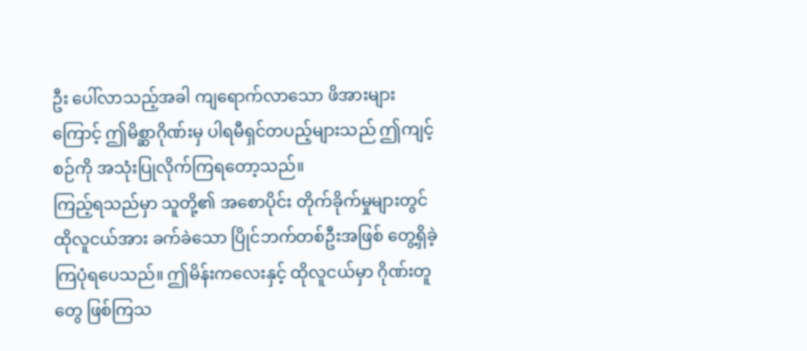ဦး ပေါ်လာသည့်အခါ ကျရောက်လာသော ဖိအားများကြောင့် ဤမိစ္ဆာဂိုဏ်းမှ ပါရမီရှင်တပည့်များသည် ဤကျင့်စဉ်ကို အသုံးပြုလိုက်ကြရတော့သည်။
ကြည့်ရသည်မှာ သူတို့၏ အစောပိုင်း တိုက်ခိုက်မှုများတွင် ထိုလူငယ်အား ခက်ခဲသော ပြိုင်ဘက်တစ်ဦးအဖြစ် တွေ့ရှိခဲ့ကြပုံရပေသည်။ ဤမိန်းကလေးနှင့် ထိုလူငယ်မှာ ဂိုဏ်းတူတွေ ဖြစ်ကြသ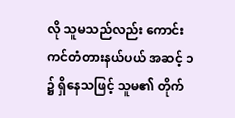လို သူမသည်လည်း ကောင်းကင်တံတားနယ်ပယ် အဆင့် ၁ ၌ ရှိနေသဖြင့် သူမ၏ တိုက်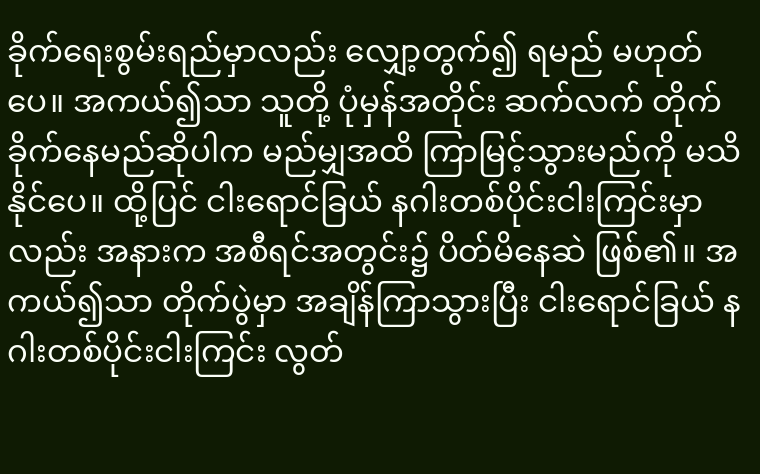ခိုက်ရေးစွမ်းရည်မှာလည်း လျှော့တွက်၍ ရမည် မဟုတ်ပေ။ အကယ်၍သာ သူတို့ ပုံမှန်အတိုင်း ဆက်လက် တိုက်ခိုက်နေမည်ဆိုပါက မည်မျှအထိ ကြာမြင့်သွားမည်ကို မသိနိုင်ပေ။ ထို့ပြင် ငါးရောင်ခြယ် နဂါးတစ်ပိုင်းငါးကြင်းမှာလည်း အနားက အစီရင်အတွင်း၌ ပိတ်မိနေဆဲ ဖြစ်၏။ အကယ်၍သာ တိုက်ပွဲမှာ အချိန်ကြာသွားပြီး ငါးရောင်ခြယ် နဂါးတစ်ပိုင်းငါးကြင်း လွတ်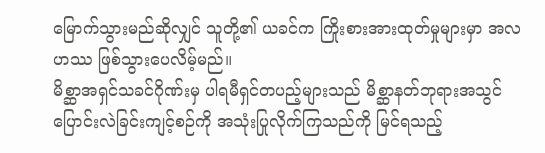မြောက်သွားမည်ဆိုလျှင် သူတို့၏ ယခင်က ကြိုးစားအားထုတ်မှုများမှာ အလဟဿ ဖြစ်သွားပေလိမ့်မည်။
မိစ္ဆာအရှင်သခင်ဂိုဏ်းမှ ပါရမီရှင်တပည့်များသည် မိစ္ဆာနတ်ဘုရားအသွင် ပြောင်းလဲခြင်းကျင့်စဉ်ကို အသုံးပြုလိုက်ကြသည်ကို မြင်ရသည့်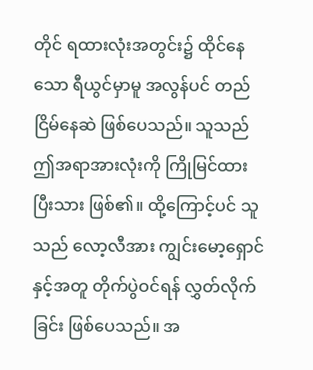တိုင် ရထားလုံးအတွင်း၌ ထိုင်နေသော ရီယွင်မှာမူ အလွန်ပင် တည်ငြိမ်နေဆဲ ဖြစ်ပေသည်။ သူသည် ဤအရာအားလုံးကို ကြိုမြင်ထားပြီးသား ဖြစ်၏။ ထို့ကြောင့်ပင် သူသည် လော့လီအား ကျွင်းမော့ရှောင်နှင့်အတူ တိုက်ပွဲဝင်ရန် လွှတ်လိုက်ခြင်း ဖြစ်ပေသည်။ အ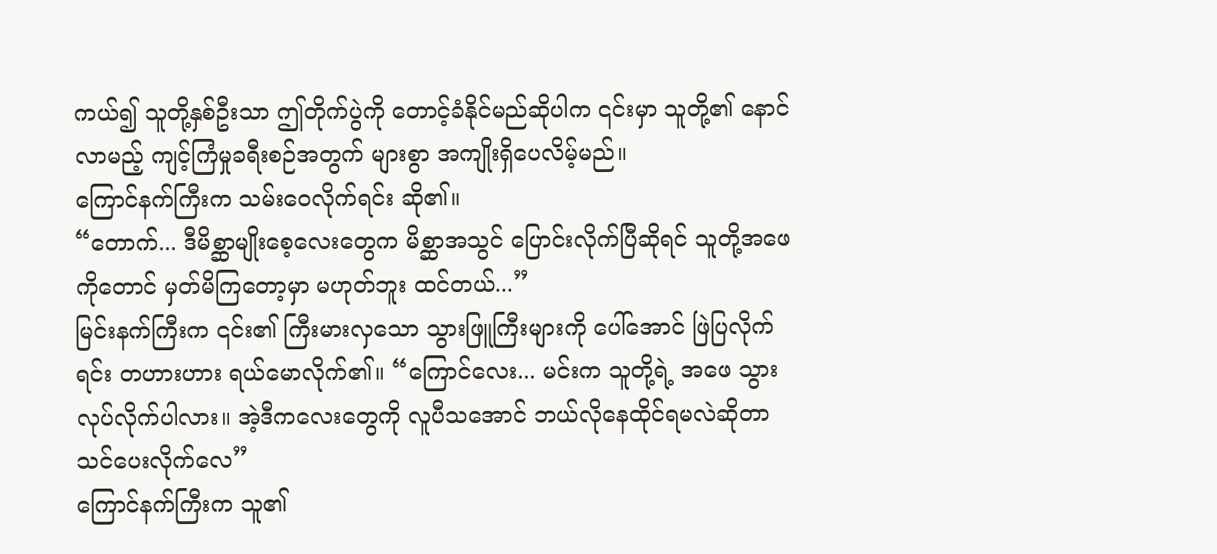ကယ်၍ သူတို့နှစ်ဦးသာ ဤတိုက်ပွဲကို တောင့်ခံနိုင်မည်ဆိုပါက ၎င်းမှာ သူတို့၏ နောင်လာမည့် ကျင့်ကြံမှုခရီးစဉ်အတွက် များစွာ အကျိုးရှိပေလိမ့်မည်။
ကြောင်နက်ကြီးက သမ်းဝေလိုက်ရင်း ဆို၏။
“တောက်... ဒီမိစ္ဆာမျိုးစေ့လေးတွေက မိစ္ဆာအသွင် ပြောင်းလိုက်ပြီဆိုရင် သူတို့အဖေကိုတောင် မှတ်မိကြတော့မှာ မဟုတ်ဘူး ထင်တယ်...”
မြင်းနက်ကြီးက ၎င်း၏ ကြီးမားလှသော သွားဖြူကြီးများကို ပေါ်အောင် ဖြဲပြလိုက်ရင်း တဟားဟား ရယ်မောလိုက်၏။ “ကြောင်လေး... မင်းက သူတို့ရဲ့ အဖေ သွားလုပ်လိုက်ပါလား။ အဲ့ဒီကလေးတွေကို လူပီသအောင် ဘယ်လိုနေထိုင်ရမလဲဆိုတာ သင်ပေးလိုက်လေ”
ကြောင်နက်ကြီးက သူ၏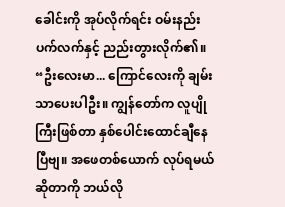ခေါင်းကို အုပ်လိုက်ရင်း ဝမ်းနည်းပက်လက်နှင့် ညည်းတွားလိုက်၏။ “ဦးလေးမာ... ကြောင်လေးကို ချမ်းသာပေးပါဦး။ ကျွန်တော်က လူပျိုကြီးဖြစ်တာ နှစ်ပေါင်းထောင်ချီနေပြီဗျ။ အဖေတစ်ယောက် လုပ်ရမယ်ဆိုတာကို ဘယ်လို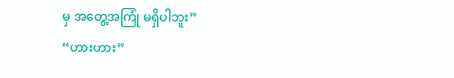မှ အတွေ့အကြုံ မရှိပါဘူး”
“ဟားဟား”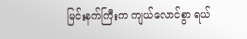မြင်းနက်ကြီးက ကျယ်လောင်စွာ ရယ်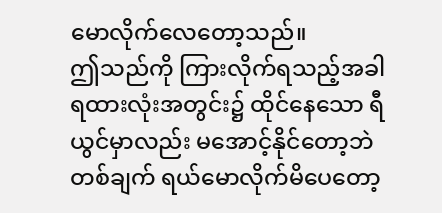မောလိုက်လေတော့သည်။
ဤသည်ကို ကြားလိုက်ရသည့်အခါ ရထားလုံးအတွင်း၌ ထိုင်နေသော ရီယွင်မှာလည်း မအောင့်နိုင်တော့ဘဲ တစ်ချက် ရယ်မောလိုက်မိပေတော့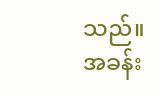သည်။
အခန်း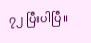၇၂ ပြီးပါပြီ။